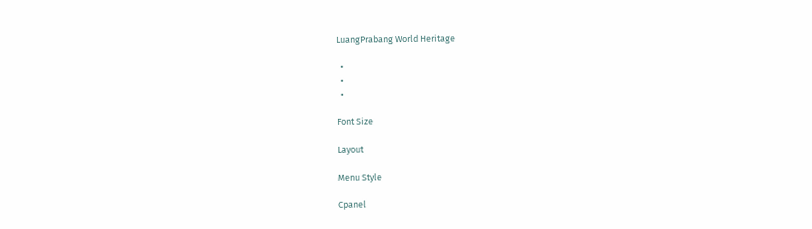LuangPrabang World Heritage

  •
  •
  •

Font Size

Layout

Menu Style

Cpanel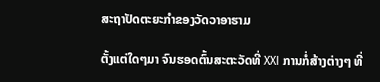ສະຖາປັດຕະຍະກຳຂອງວັດວາອາຮາມ

ຕັ້ງແຕ່ໃດໆມາ ຈົນຮອດຕົ້ນສະຕະວັດທີ່ XXI ການກໍ່ສ້າງຕ່າງໆ ທີ່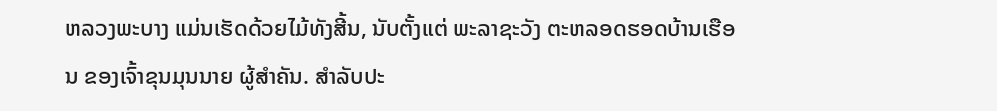ຫລວງພະບາງ ແມ່ນເຮັດດ້ວຍໄມ້ທັງສີ້ນ, ນັບຕັ້ງແຕ່ ພະລາຊະວັງ ຕະຫລອດຮອດບ້ານເຮືອນ ຂອງເຈົ້າຂຸນມຸນນາຍ ຜູ້ສຳຄັນ. ສຳລັບປະ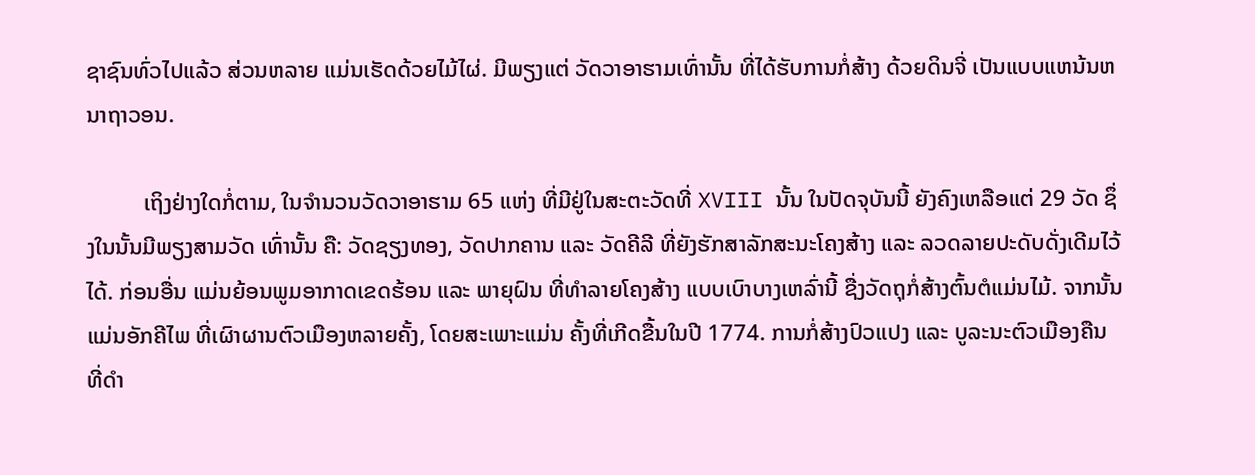ຊາຊົນທົ່ວໄປແລ້ວ ສ່ວນຫລາຍ ແມ່ນເຮັດດ້ວຍໄມ້ໄຜ່. ມີພຽງແຕ່ ວັດວາອາຮາມເທົ່ານັ້ນ ທີ່ໄດ້ຮັບການກໍ່ສ້າງ ດ້ວຍດິນຈີ່ ເປັນແບບແຫນ້ນຫນາຖາວອນ.

          ເຖິງຢ່າງໃດກໍ່ຕາມ, ໃນຈຳນວນວັດວາອາຮາມ 65 ແຫ່ງ ທີ່ມີຢູ່ໃນສະຕະວັດທີ່ XVIII ນັ້ນ ໃນປັດຈຸບັນນີ້ ຍັງຄົງເຫລືອແຕ່ 29 ວັດ ຊຶ່ງໃນນັ້ນມີພຽງສາມວັດ ເທົ່ານັ້ນ ຄື: ວັດຊຽງທອງ, ວັດປາກຄານ ແລະ ວັດຄີລີ ທີ່ຍັງຮັກສາລັກສະນະໂຄງສ້າງ ແລະ ລວດລາຍປະດັບດັ່ງເດີມໄວ້ໄດ້. ກ່ອນອື່ນ ແມ່ນຍ້ອນພູມອາກາດເຂດຮ້ອນ ແລະ ພາຍຸຝົນ ທີ່ທຳລາຍໂຄງສ້າງ ແບບເບົາບາງເຫລົ່ານີ້ ຊື່ງວັດຖຸກໍ່ສ້າງຕົ້ນຕໍແມ່ນໄມ້. ຈາກນັ້ນ ແມ່ນອັກຄີໄພ ທີ່ເຜົາຜານຕົວເມືອງຫລາຍຄັ້ງ, ໂດຍສະເພາະແມ່ນ ຄັ້ງທີ່ເກີດຂື້ນໃນປີ 1774. ການກໍ່ສ້າງປົວແປງ ແລະ ບູລະນະຕົວເມືອງຄືນ ທີ່ດຳ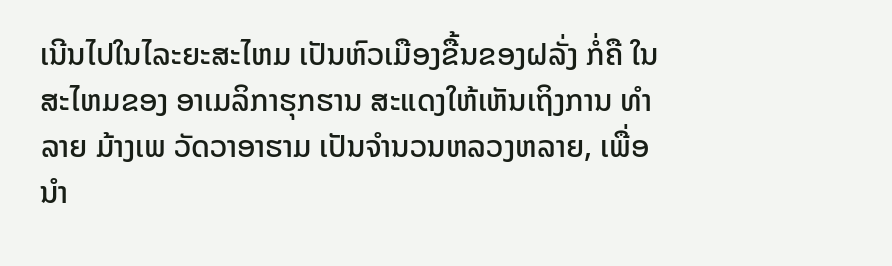ເນີນໄປໃນໄລະຍະສະໄຫມ ເປັນຫົວເມືອງຂື້ນຂອງຝລັ່ງ ກໍ່ຄື ໃນສະໄຫມຂອງ ອາເມລິກາຮຸກຮານ ສະແດງໃຫ້ເຫັນເຖິງການ ທຳລາຍ ມ້າງເພ ວັດວາອາຮາມ ເປັນຈຳນວນຫລວງຫລາຍ, ເພື່ອນຳ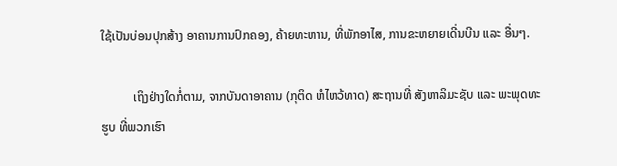ໃຊ້ເປັນບ່ອນປຸກສ້າງ ອາຄານການປົກຄອງ, ຄ້າຍທະຫານ, ທີ່ພັກອາໄສ, ການຂະຫຍາຍເດີ່ນບີນ ແລະ ອື່ນໆ.

          ເຖິງຢ່າງໃດກໍ່ຕາມ, ຈາກບັນດາອາຄານ (ກຸຕິດ ຫໍໄຫວ້ທາດ) ສະຖານທີ່ ສັງຫາລິມະຊັບ ແລະ ພະພຸດທະຮູບ ທີ່ພວກເຮົາ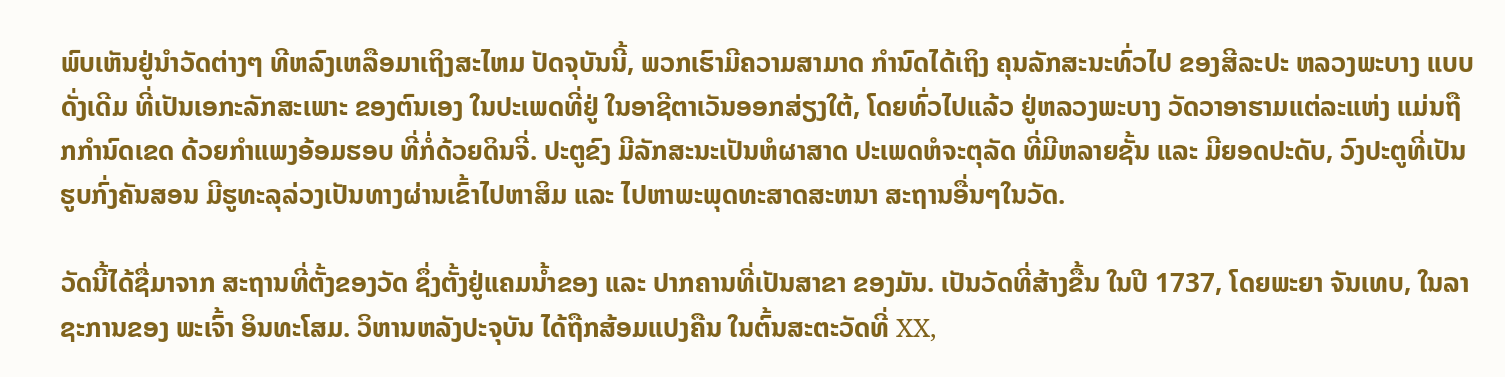ພົບເຫັນຢູ່ນຳວັດຕ່າງໆ ທີຫລົງເຫລືອມາເຖິງສະໄຫມ ປັດຈຸບັນນີ້, ພວກເຮົາມີຄວາມສາມາດ ກຳນົດໄດ້ເຖິງ ຄຸນລັກສະນະທົ່ວໄປ ຂອງສີລະປະ ຫລວງພະບາງ ແບບດັ່ງເດີມ ທີ່ເປັນເອກະລັກສະເພາະ ຂອງຕົນເອງ ໃນປະເພດທີ່ຢູ່ ໃນອາຊີຕາເວັນອອກສ່ຽງໃຕ້, ໂດຍທົ່ວໄປແລ້ວ ຢູ່ຫລວງພະບາງ ວັດວາອາຮາມແຕ່ລະແຫ່ງ ແມ່ນຖືກກຳນົດເຂດ ດ້ວຍກຳແພງອ້ອມຮອບ ທີ່ກໍ່ດ້ວຍດິນຈີ່. ປະຕູຂົງ ມີລັກສະນະເປັນຫໍຜາສາດ ປະເພດຫໍຈະຕຸລັດ ທີ່ມີຫລາຍຊັ້ນ ແລະ ມີຍອດປະດັບ, ວົງປະຕູທີ່ເປັນຮູບກົ່ງຄັນສອນ ມີຮູທະລຸລ່ວງເປັນທາງຜ່ານເຂົ້າໄປຫາສິມ ແລະ ໄປຫາພະພຸດທະສາດສະຫນາ ສະຖານອື່ນໆໃນວັດ.

ວັດນີ້ໄດ້ຊື່ມາຈາກ ສະຖານທີ່ຕັ້ງຂອງວັດ ຊຶ່ງຕັ້ງຢູ່ແຄມນ້ຳຂອງ ແລະ ປາກຄານທີ່ເປັນສາຂາ ຂອງມັນ. ເປັນວັດທີ່ສ້າງຂື້ນ ໃນປີ 1737, ໂດຍພະຍາ ຈັນເທບ, ໃນລາຊະການຂອງ ພະເຈົ້າ ອິນທະໂສມ. ວິຫານຫລັງປະຈຸບັນ ໄດ້ຖືກສ້ອມແປງຄືນ ໃນຕົ້ນສະຕະວັດທີ່ XX,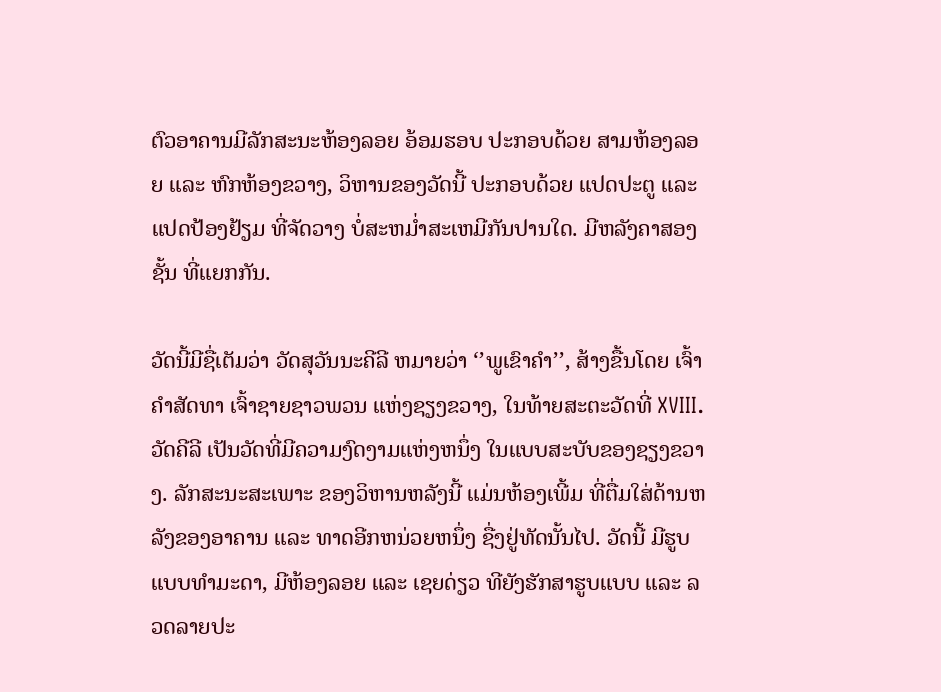ຕົວອາຄານມີລັກສະນະຫ້ອງລອຍ ອ້ອມຮອບ ປະກອບດ້ວຍ ສາມຫ້ອງລອຍ ແລະ ຫົກຫ້ອງຂວາງ, ວິຫານຂອງວັດນີ້ ປະກອບດ້ວຍ ແປດປະຕູ ແລະ ແປດປ້ອງຢ້ຽມ ທີ່ຈັດວາງ ບໍ່ສະຫມໍ່າສະເຫມີກັນປານໃດ. ມີຫລັງຄາສອງຊັ້ນ ທີ່ແຍກກັນ.

ວັດນີ້ມີຊື່ເຕັມວ່າ ວັດສຸວັນນະຄີລີ ຫມາຍວ່າ ‘’ພູເຂົາຄຳ’’, ສ້າງຂື້ນໂດຍ ເຈົ້າຄຳສັດທາ ເຈົ້າຊາຍຊາວພວນ ແຫ່ງຊຽງຂວາງ, ໃນທ້າຍສະຕະວັດທີ່ XVIII.ວັດຄີລີ ເປັນວັດທີ່ມີຄວາມງົດງາມແຫ່ງຫນຶ່ງ ໃນແບບສະບັບຂອງຊຽງຂວາງ. ລັກສະນະສະເພາະ ຂອງວິຫານຫລັງນີ້ ແມ່ນຫ້ອງເພີ້ມ ທີ່ຕື່ມໃສ່ດ້ານຫລັງຂອງອາຄານ ແລະ ທາດອີກຫນ່ວຍຫນຶ່ງ ຊື່ງຢູ່ທັດນັ້ນໄປ. ວັດນີ້ ມີຮູບແບບທຳມະດາ, ມີຫ້ອງລອຍ ແລະ ເຊຍດ່ຽວ ທີຍັງຮັກສາຮູບແບບ ແລະ ລວດລາຍປະ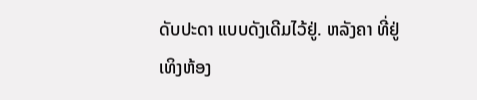ດັບປະດາ ແບບດັງເດີມໄວ້ຢູ່. ຫລັງຄາ ທີ່ຢູ່ເທິງຫ້ອງ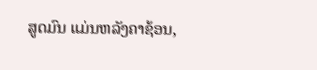ສູດມົນ ແມ່ນຫລັງຄາຊ້ອນ,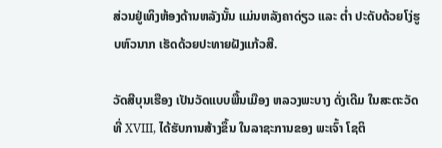ສ່ວນຢູ່ເທິງຫ້ອງດ້ານຫລັງນັ້ນ ແມ່ນຫລັງຄາດ່ຽວ ແລະ ຕ່ຳ ປະດັບດ້ວຍໂງ່ຮູບຫົວນາກ ເຮັດດ້ວຍປະທາຍຝັງແກ້ວສີ.

ວັດສີບຸນເຮືອງ ເປັນວັດແບບພື້ນເມືອງ ຫລວງພະບາງ ດັ່ງເດີມ ໃນສະຕະວັດທີ່ XVIII, ໄດ້ຮັບການສ້າງຂຶ້ນ ໃນລາຊະການຂອງ ພະເຈົ້າ ໂຊຕິ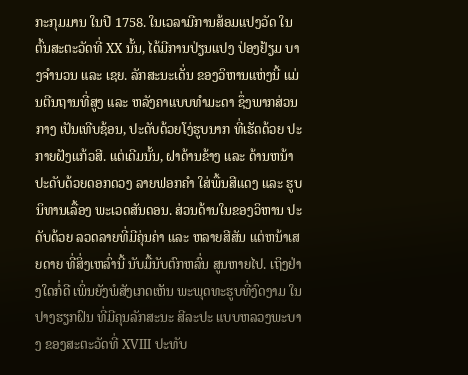ກະກຸມມານ ໃນປີ 1758. ໃນເວລາມີການສ້ອມແປງວັດ ໃນຕົ້ນສະຕະວັດທີ່ XX ນັ້ນ, ໄດ້ມີການປ່ຽນແປງ ປ່ອງຢ້ຽມ ບາງຈຳນວນ ແລະ ເຊຍ. ລັກສະນະເດັ່ນ ຂອງວິຫານແຫ່ງນີ້ ແມ່ນຕີນຖານທີ່ສູງ ແລະ ຫລັງຄາແບບທຳມະດາ ຊຶ່ງພາກສ່ວນກາງ ເປັນເທີບຊ້ອນ, ປະດັບດ້ວຍໂງ່ຮູບນາກ ທີ່ເຮັດດ້ວຍ ປະກາຍຝັງແກ້ວສີ. ແຕ່ເດີມນັ້ນ, ຝາດ້ານຂ້າງ ແລະ ດ້ານຫນ້າ ປະດັບດ້ວຍດອກດວງ ລາຍຟອກຄຳ ໃສ່ພື້ນສີແດງ ແລະ ຮູບນິທານເລື້ອງ ພະເວດສັນດອນ. ສ່ວນດ້ານໃນຂອງວິຫານ ປະດັບດ້ວຍ ລວດລາຍທີ່ມີຄຸ່ນຄ່າ ແລະ ຫລາຍສີສັນ ແຕ່ຫນ້າເສຍດາຍ ທີ່ສິ່ງເຫລົ່ານີ້ ນັບມື້ນັບຕົກຫລົ່ນ ສູນຫາຍໄປ. ເຖິງຢ່າງໃດກໍ່ດີ ເພິ່ນຍັງພໍສັງເກດເຫັນ ພະພຸດທະຮູບທີ່ງົດງາມ ໃນປາງຮຽກຝົນ ທີ່ມີຄຸນລັກສະນະ ສີລະປະ ແບບຫລວງພະບາງ ຂອງສະຕະວັດທີ່ XVIII ປະທັບ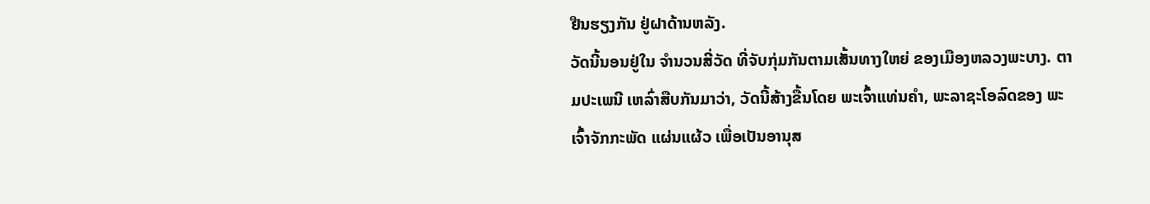ຢືນຮຽງກັນ ຢູ່ຝາດ້ານຫລັງ.
ວັດນີ້ນອນຢູ່ໃນ ຈຳນວນສີ່ວັດ ທີ່ຈັບກຸ່ມກັນຕາມເສັ້ນທາງໃຫຍ່ ຂອງເມືອງຫລວງພະບາງ. ຕາມປະເພນີ ເຫລົ່າສືບກັນມາວ່າ, ວັດນີ້ສ້າງຂື້ນໂດຍ ພະເຈົ້າແທ່ນຄຳ, ພະລາຊະໂອລົດຂອງ ພະເຈົ້າຈັກກະພັດ ແຜ່ນແຜ້ວ ເພື່ອເປັນອານຸສ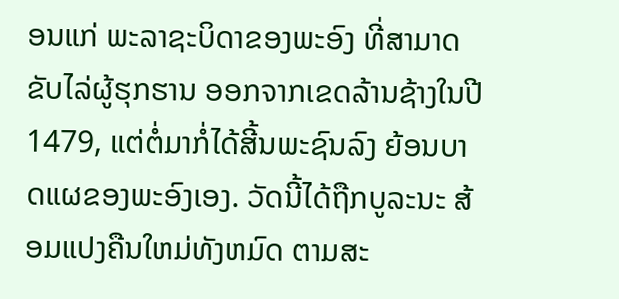ອນແກ່ ພະລາຊະບິດາຂອງພະອົງ ທີ່ສາມາດຂັບໄລ່ຜູ້ຮຸກຮານ ອອກຈາກເຂດລ້ານຊ້າງໃນປີ 1479, ແຕ່ຕໍ່ມາກໍ່ໄດ້ສີ້ນພະຊົນລົງ ຍ້ອນບາດແຜຂອງພະອົງເອງ. ວັດນີ້ໄດ້ຖືກບູລະນະ ສ້ອມແປງຄືນໃຫມ່ທັງຫມົດ ຕາມສະ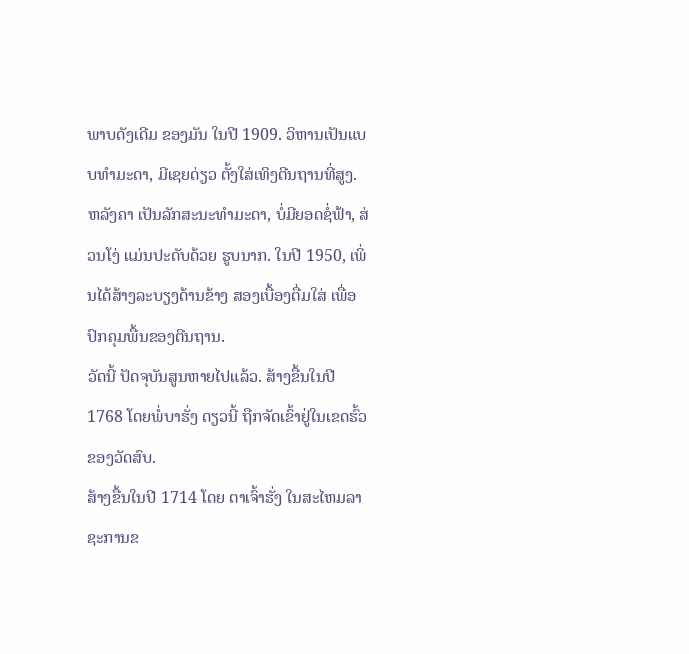ພາບດັງເດີມ ຂອງມັນ ໃນປີ 1909. ວິຫານເປັນແບບທຳມະດາ, ມີເຊຍດ່ຽວ ຕັ້ງໃສ່ເທິງຕີນຖານທີ່ສູງ. ຫລັງຄາ ເປັນລັກສະນະທຳມະດາ, ບໍ່ມີຍອດຊໍ່ຟ້າ, ສ່ວນໂງ່ ແມ່ນປະດັບດ້ວຍ ຮູບນາກ. ໃນປີ 1950, ເພິ່ນໄດ້ສ້າງລະບຽງດ້ານຂ້າງ ສອງເບື້ອງຕື່ມໃສ່ ເພື່ອປົກຄຸມພື້ນຂອງຕີນຖານ.
ວັດນີ້ ປັດຈຸບັນສູນຫາຍໄປແລ້ວ. ສ້າງຂື້ນໃນປີ 1768 ໂດຍພໍ່ບາຮັ່ງ ດຽວນີ້ ຖືກຈັດເຂົ້າຢູ່ໃນເຂດຮົ້ວ ຂອງວັດສົບ.
ສ້າງຂື້ນໃນປີ 1714 ໂດຍ ຕາເຈົ້າຮັ່ງ ໃນສະໄຫມລາຊະການຂ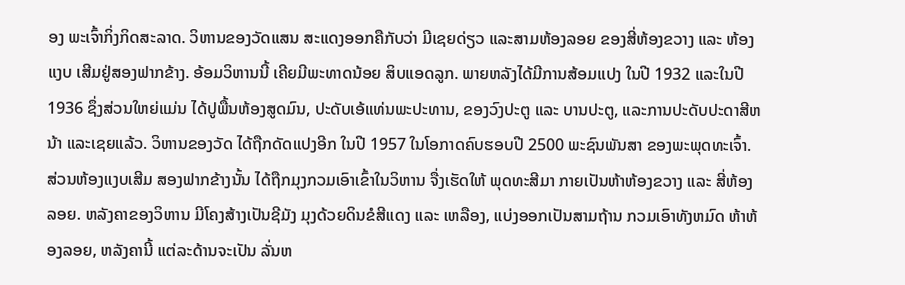ອງ ພະເຈົ້າກິ່ງກິດສະລາດ. ວິຫານຂອງວັດແສນ ສະແດງອອກຄືກັບວ່າ ມີເຊຍດ່ຽວ ແລະສາມຫ້ອງລອຍ ຂອງສີ່ຫ້ອງຂວາງ ແລະ ຫ້ອງແງບ ເສີມຢູ່ສອງຟາກຂ້າງ. ອ້ອມວິຫານນີ້ ເຄີຍມີພະທາດນ້ອຍ ສິບແອດລູກ. ພາຍຫລັງໄດ້ມີການສ້ອມແປງ ໃນປີ 1932 ແລະໃນປີ 1936 ຊຶ່ງສ່ວນໃຫຍ່ແມ່ນ ໄດ້ປູພື້ນຫ້ອງສູດມົນ, ປະດັບເອ້ແທ່ນພະປະທານ, ຂອງວົງປະຕູ ແລະ ບານປະຕູ, ແລະການປະດັບປະດາສີຫນ້າ ແລະເຊຍແລ້ວ. ວິຫານຂອງວັດ ໄດ້ຖືກດັດແປງອີກ ໃນປີ 1957 ໃນໂອກາດຄົບຮອບປີ 2500 ພະຊົນພັນສາ ຂອງພະພຸດທະເຈົ້າ. ສ່ວນຫ້ອງແງບເສີມ ສອງຟາກຂ້າງນັ້ນ ໄດ້ຖືກມຸງກວມເອົາເຂົ້າໃນວິຫານ ຈື່ງເຮັດໃຫ້ ພຸດທະສີມາ ກາຍເປັນຫ້າຫ້ອງຂວາງ ແລະ ສີ່ຫ້ອງລອຍ. ຫລັງຄາຂອງວິຫານ ມີໂຄງສ້າງເປັນຊີມັງ ມຸງດ້ວຍດິນຂໍສີແດງ ແລະ ເຫລືອງ, ແບ່ງອອກເປັນສາມຖ້ານ ກວມເອົາທັງຫມົດ ຫ້າຫ້ອງລອຍ, ຫລັງຄານີ້ ແຕ່ລະດ້ານຈະເປັນ ລັ່ນຫ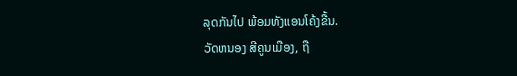ລຸດກັນໄປ ພ້ອມທັງແອນໂຄ້ງຂື້ນ.
ວັດຫນອງ ສີຄູນເມືອງ, ຖື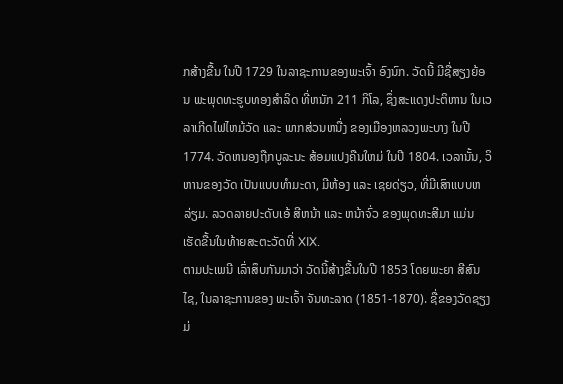ກສ້າງຂື້ນ ໃນປີ 1729 ໃນລາຊະການຂອງພະເຈົ້າ ອົງນົກ. ວັດນີ້ ມີຊື່ສຽງຍ້ອນ ພະພຸດທະຮູບທອງສຳລິດ ທີ່ຫນັກ 211 ກິໂລ, ຊຶ່ງສະແດງປະຕິຫານ ໃນເວລາເກີດໄຟໄຫມ້ວັດ ແລະ ພາກສ່ວນຫນື່ງ ຂອງເມືອງຫລວງພະບາງ ໃນປີ 1774. ວັດຫນອງຖືກບູລະນະ ສ້ອມແປງຄືນໃຫມ່ ໃນປີ 1804. ເວລານັ້ນ, ວິຫານຂອງວັດ ເປັນແບບທຳມະດາ, ມີຫ້ອງ ແລະ ເຊຍດ່ຽວ, ທີ່ມີເສົາແບບຫລ່ຽມ. ລວດລາຍປະດັບເອ້ ສີຫນ້າ ແລະ ຫນ້າຈົ່ວ ຂອງພຸດທະສີມາ ແມ່ນເຮັດຂື້ນໃນທ້າຍສະຕະວັດທີ່ XIX.
ຕາມປະເພນີ ເລົ່າສຶບກັນມາວ່າ ວັດນີ້ສ້າງຂື້ນໃນປີ 1853 ໂດຍພະຍາ ສີສົນໄຊ, ໃນລາຊະການຂອງ ພະເຈົ້າ ຈັນທະລາດ (1851-1870). ຊື່ຂອງວັດຊຽງມ່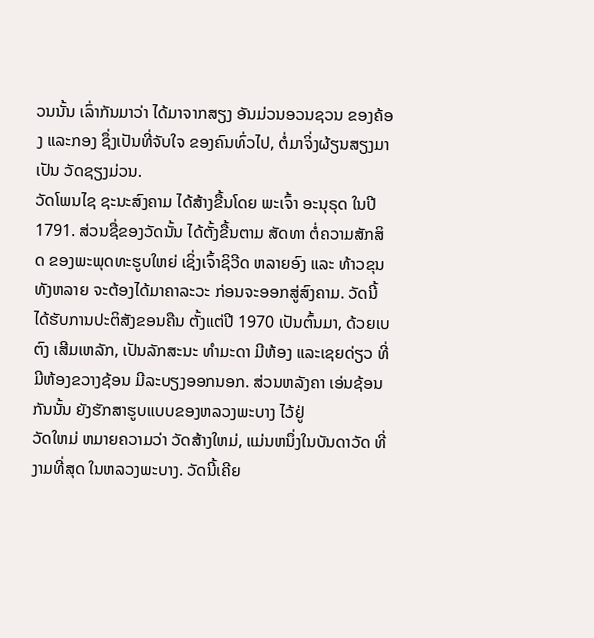ວນນັ້ນ ເລົ່າກັນມາວ່າ ໄດ້ມາຈາກສຽງ ອັນມ່ວນອວນຊວນ ຂອງຄ້ອງ ແລະກອງ ຊຶ່ງເປັນທີ່ຈັບໃຈ ຂອງຄົນທົ່ວໄປ, ຕໍ່ມາຈິ່ງຜ້ຽນສຽງມາເປັນ ວັດຊຽງມ່ວນ.
ວັດໂພນໄຊ ຊະນະສົງຄາມ ໄດ້ສ້າງຂື້ນໂດຍ ພະເຈົ້າ ອະນຸຣຸດ ໃນປີ 1791. ສ່ວນຊື່ຂອງວັດນັ້ນ ໄດ້ຕັ້ງຂື້ນຕາມ ສັດທາ ຕໍ່ຄວາມສັກສິດ ຂອງພະພຸດທະຮູບໃຫຍ່ ເຊິ່ງເຈົ້າຊິວີດ ຫລາຍອົງ ແລະ ທ້າວຂຸນ ທັງຫລາຍ ຈະຕ້ອງໄດ້ມາຄາລະວະ ກ່ອນຈະອອກສູ່ສົງຄາມ. ວັດນີ້ ໄດ້ຮັບການປະຕິສັງຂອນຄືນ ຕັ້ງແຕ່ປີ 1970 ເປັນຕົ້ນມາ, ດ້ວຍເບຕົງ ເສີມເຫລັກ, ເປັນລັກສະນະ ທຳມະດາ ມີຫ້ອງ ແລະເຊຍດ່ຽວ ທີ່ມີຫ້ອງຂວາງຊ້ອນ ມີລະບຽງອອກນອກ. ສ່ວນຫລັງຄາ ເອ່ນຊ້ອນກັນນັ້ນ ຍັງຮັກສາຮູບແບບຂອງຫລວງພະບາງ ໄວ້ຢູ່
ວັດໃຫມ່ ຫມາຍຄວາມວ່າ ວັດສ້າງໃຫມ່, ແມ່ນຫນຶ່ງໃນບັນດາວັດ ທີ່ງາມທີ່ສຸດ ໃນຫລວງພະບາງ. ວັດນີ້ເຄີຍ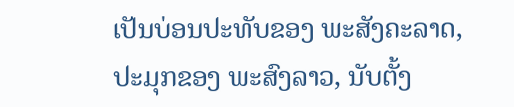ເປັນບ່ອນປະທັບຂອງ ພະສັງຄະລາດ, ປະມຸກຂອງ ພະສົງລາວ, ນັບຕັ້ງ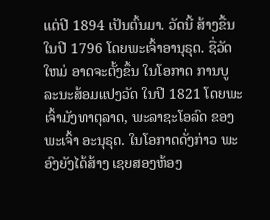ແຕ່ປີ 1894 ເປັນຕົ້ນມາ. ວັດນີ້ ສ້າງຂື້ນໃນປີ 1796 ໂດຍພະເຈົ້າອານຸຣຸດ. ຊື່ວັດໃຫມ່ ອາດຈະຕັ້ງຂຶ້ນ ໃນໂອກາດ ການບູລະນະສ້ອມແປງວັດ ໃນປີ 1821 ໂດຍພະເຈົ້າມັງທາຕຸລາດ, ພະລາຊະໂອລົດ ຂອງພະເຈົ້າ ອະນຸຣຸດ. ໃນໂອກາດດັ່ງກ່າວ ພະອົງຍັງໄດ້ສ້າງ ເຊຍສອງຫ້ອງ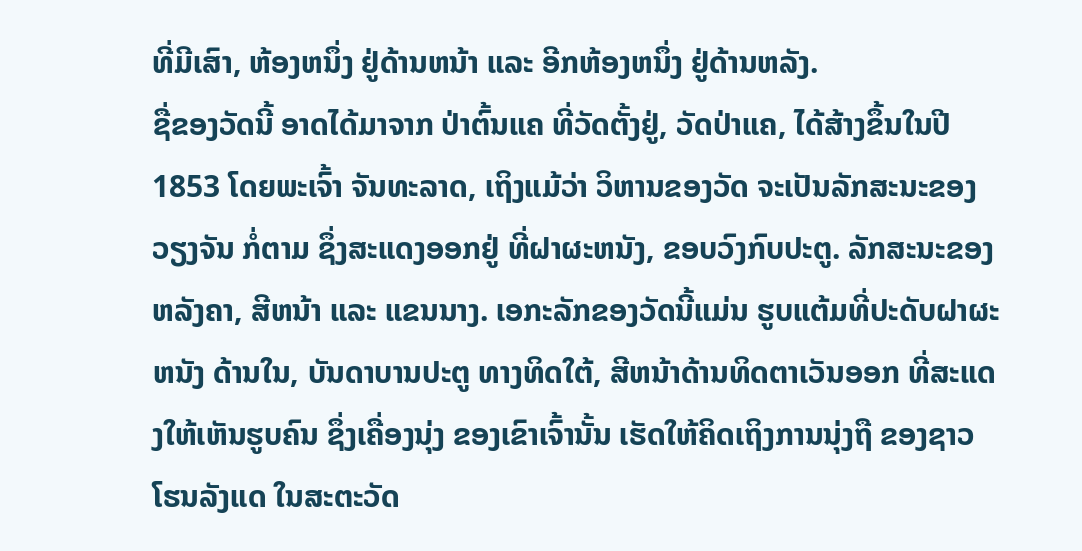ທີ່ມີເສົາ, ຫ້ອງຫນຶ່ງ ຢູ່ດ້ານຫນ້າ ແລະ ອີກຫ້ອງຫນຶ່ງ ຢູ່ດ້ານຫລັງ.
ຊື່ຂອງວັດນີ້ ອາດໄດ້ມາຈາກ ປ່າຕົ້ນແຄ ທີ່ວັດຕັ້ງຢູ່, ວັດປ່າແຄ, ໄດ້ສ້າງຂຶ້ນໃນປີ 1853 ໂດຍພະເຈົ້າ ຈັນທະລາດ, ເຖິງແມ້ວ່າ ວິຫານຂອງວັດ ຈະເປັນລັກສະນະຂອງວຽງຈັນ ກໍ່ຕາມ ຊຶ່ງສະແດງອອກຢູ່ ທີ່ຝາຜະຫນັງ, ຂອບວົງກົບປະຕູ. ລັກສະນະຂອງຫລັງຄາ, ສີຫນ້າ ແລະ ແຂນນາງ. ເອກະລັກຂອງວັດນີ້ແມ່ນ ຮູບແຕ້ມທີ່ປະດັບຝາຜະຫນັງ ດ້ານໃນ, ບັນດາບານປະຕູ ທາງທິດໃຕ້, ສີຫນ້າດ້ານທິດຕາເວັນອອກ ທີ່ສະແດງໃຫ້ເຫັນຮູບຄົນ ຊຶ່ງເຄື່ອງນຸ່ງ ຂອງເຂົາເຈົ້ານັ້ນ ເຮັດໃຫ້ຄິດເຖິງການນຸ່ງຖື ຂອງຊາວໂຮນລັງແດ ໃນສະຕະວັດ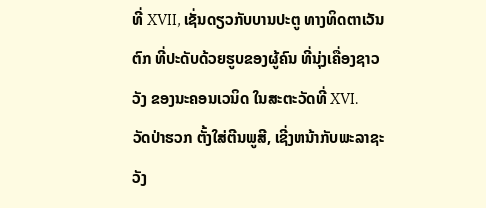ທີ່ XVII, ເຊັ່ນດຽວກັບບານປະຕູ ທາງທິດຕາເວັນຕົກ ທີ່ປະດັບດ້ວຍຮູບຂອງຜູ້ຄົນ ທີ່ນຸ່ງເຄື່ອງຊາວວັງ ຂອງນະຄອນເວນິດ ໃນສະຕະວັດທີ່ XVI.
ວັດປ່າຮວກ ຕັ້ງໃສ່ຕີນພູສີ, ເຊີ່ງຫນ້າກັບພະລາຊະວັງ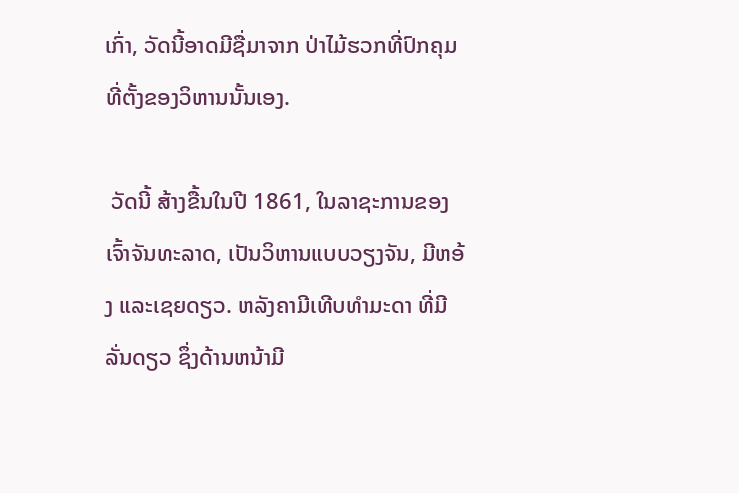ເກົ່າ, ວັດນີ້ອາດມີຊື່ມາຈາກ ປ່າໄມ້ຮວກທີ່ປົກຄຸມ ທີ່ຕັ້ງຂອງວິຫານນັ້ນເອງ.

 ວັດນີ້ ສ້າງຂື້ນໃນປີ 1861, ໃນລາຊະການຂອງ ເຈົ້າຈັນທະລາດ, ເປັນວິຫານແບບວຽງຈັນ, ມີຫອ້ງ ແລະເຊຍດຽວ. ຫລັງຄາມີເທີບທຳມະດາ ທີ່ມີລັ່ນດຽວ ຊຶ່ງດ້ານຫນ້າມີ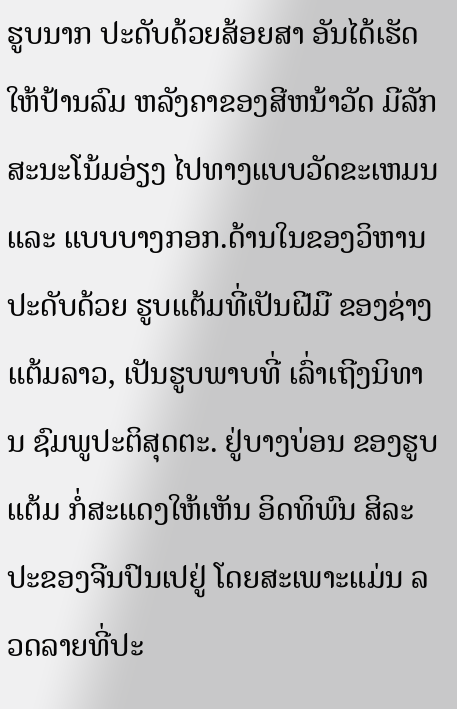ຮູບນາກ ປະດັບດ້ວຍສ້ອຍສາ ອັນໄດ້ເຮັດໃຫ້ປ້ານລົມ ຫລັງຄາຂອງສີຫນ້າວັດ ມີລັກສະນະໂນ້ມອ່ຽງ ໄປທາງແບບວັດຂະເຫມນ ແລະ ແບບບາງກອກ.ດ້ານໃນຂອງວິຫານ ປະດັບດ້ວຍ ຮູບແຕ້ມທີ່ເປັນຝີມື ຂອງຊ່າງແຕ້ມລາວ, ເປັນຮູບພາບທີ່ ເລົ່າເຖີງນິທານ ຊົມພູປະຕິສຸດຕະ. ຢູ່ບາງບ່ອນ ຂອງຮູບແຕ້ມ ກໍ່ສະແດງໃຫ້ເຫັນ ອິດທິພົນ ສິລະປະຂອງຈີນປົນເປຢູ່ ໂດຍສະເພາະແມ່ນ ລວດລາຍທີ່ປະ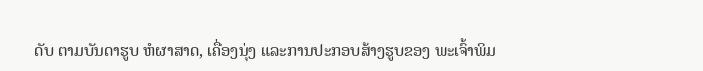ດັບ ຕາມບັນດາຮູບ ຫໍຜາສາດ, ເຄື່ອງນຸ່ງ ແລະການປະກອບສ້າງຮູບຂອງ ພະເຈົ້າພິມ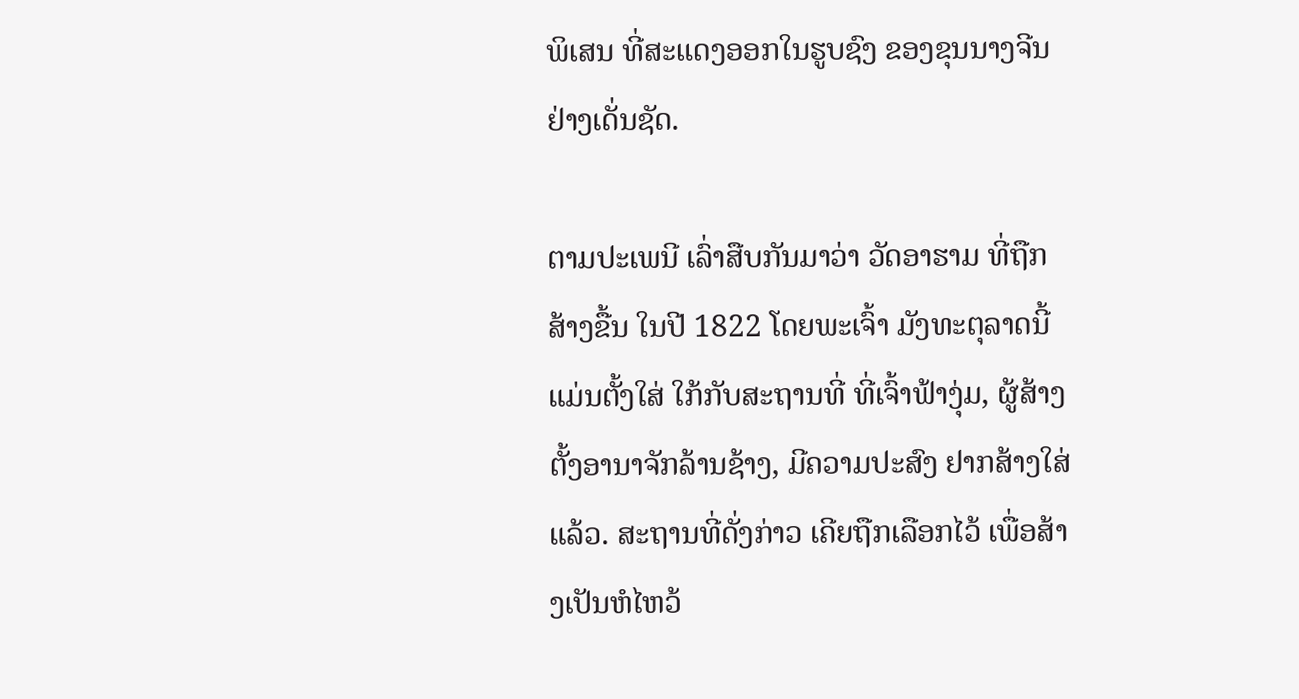ພິເສນ ທີ່ສະແດງອອກໃນຮູບຊົງ ຂອງຂຸນນາງຈີນ ຢ່າງເດັ່ນຊັດ.

ຕາມປະເພນີ ເລົ່າສືບກັນມາວ່າ ວັດອາຮາມ ທີ່ຖືກສ້າງຂື້ນ ໃນປີ 1822 ໂດຍພະເຈົ້າ ມັງທະຕຸລາດນີ້ ແມ່ນຕັ້ງໃສ່ ໃກ້ກັບສະຖານທີ່ ທີ່ເຈົ້າຟ້າງຸ່ມ, ຜູ້ສ້າງຕັ້ງອານາຈັກລ້ານຊ້າງ, ມີຄວາມປະສົງ ຢາກສ້າງໃສ່ແລ້ວ. ສະຖານທີ່ດັ່ງກ່າວ ເຄີຍຖືກເລືອກໄວ້ ເພື່ອສ້າງເປັນຫໍໄຫວ້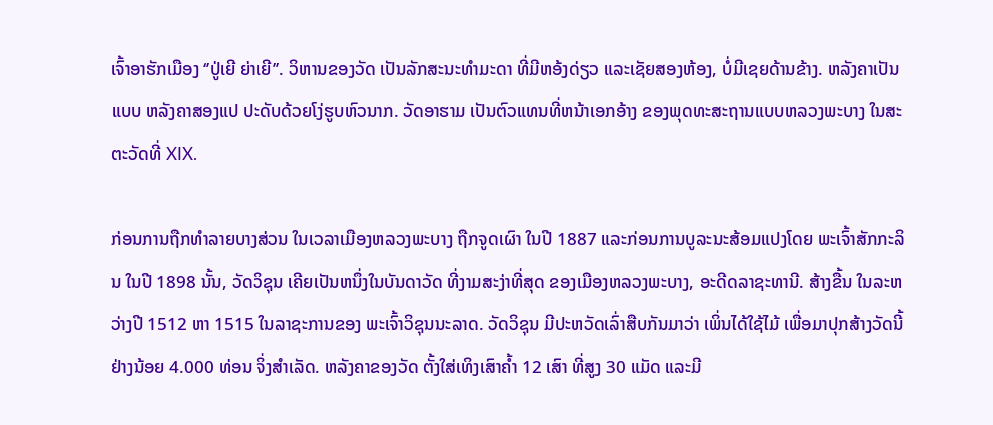ເຈົ້າອາຮັກເມືອງ ‘’ປູ່ເຍີ ຍ່າເຍີ’’. ວິຫານຂອງວັດ ເປັນລັກສະນະທຳມະດາ ທີ່ມີຫອ້ງດ່ຽວ ແລະເຊັຍສອງຫ້ອງ, ບໍ່ມີເຊຍດ້ານຂ້າງ. ຫລັງຄາເປັນແບບ ຫລັງຄາສອງແປ ປະດັບດ້ວຍໂງ່ຮູບຫົວນາກ. ວັດອາຮາມ ເປັນຕົວແທນທີ່ຫນ້າເອກອ້າງ ຂອງພຸດທະສະຖານແບບຫລວງພະບາງ ໃນສະຕະວັດທີ່ XIX.

ກ່ອນການຖືກທຳລາຍບາງສ່ວນ ໃນເວລາເມືອງຫລວງພະບາງ ຖືກຈູດເຜົາ ໃນປີ 1887 ແລະກ່ອນການບູລະນະສ້ອມແປງໂດຍ ພະເຈົ້າສັກກະລິນ ໃນປີ 1898 ນັ້ນ, ວັດວິຊຸນ ເຄີຍເປັນຫນຶ່ງໃນບັນດາວັດ ທີ່ງາມສະງ່າທີ່ສຸດ ຂອງເມືອງຫລວງພະບາງ, ອະດີດລາຊະທານີ. ສ້າງຂື້ນ ໃນລະຫວ່າງປີ 1512 ຫາ 1515 ໃນລາຊະການຂອງ ພະເຈົ້າວິຊຸນນະລາດ. ວັດວິຊຸນ ມີປະຫວັດເລົ່າສືບກັນມາວ່າ ເພິ່ນໄດ້ໃຊ້ໄມ້ ເພື່ອມາປຸກສ້າງວັດນີ້ ຢ່າງນ້ອຍ 4.000 ທ່ອນ ຈິ່ງສຳເລັດ. ຫລັງຄາຂອງວັດ ຕັ້ງໃສ່ເທິງເສົາຄ້ຳ 12 ເສົາ ທີ່ສູງ 30 ແມັດ ແລະມີ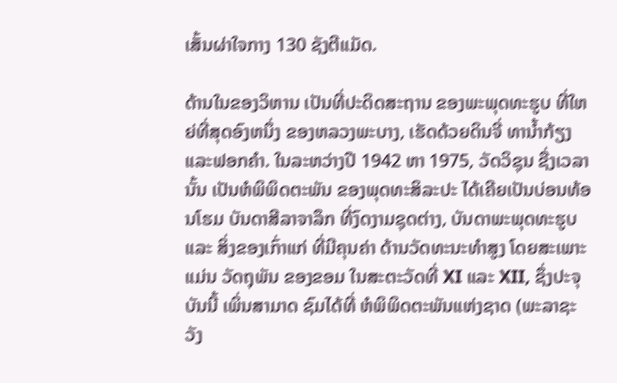ເສັ້ນຜ່າໃຈກາງ 130 ຊັງຕີແມັດ.

ດ້ານໃນຂອງວິຫານ ເປັນທີ່ປະດິດສະຖານ ຂອງພະພຸດທະຮູບ ທີ່ໃຫຍ່ທີ່ສຸດອົງຫນຶ່ງ ຂອງຫລວງພະບາງ, ເຮັດດ້ວຍດິນຈີ່ ທານ້ຳກ້ຽງ ແລະຟອກຄຳ. ໃນລະຫວ່າງປີ 1942 ຫາ 1975, ວັດວິຊຸນ ຊື່ງເວລານັ້ນ ເປັນຫໍພິພິດຕະພັນ ຂອງພຸດທະສິລະປະ ໄດ້ເຄີຍເປັນບ່ອນທ້ອນໂຮມ ບັນດາສີລາຈາລຶກ ທີ່ງົດງາມຊຸດຕ່າງ, ບັນດາພະພຸດທະຮູບ ແລະ ສິ່ງຂອງເກົ່າແກ່ ທີ່ມີຄຸນຄ່າ ດ້ານວັດທະນະທຳສູງ ໂດຍສະເພາະແມ່ນ ວັດຖຸພັນ ຂອງຂອມ ໃນສະຕະວັດທີ່ XI ແລະ XII, ຊຶ່ງປະຈຸບັນນີ້ ເພິ່ນສາມາດ ຊົມໄດ້ທີ່ ຫໍພິພິດຕະພັນແຫ່ງຊາດ (ພະລາຊະວັງ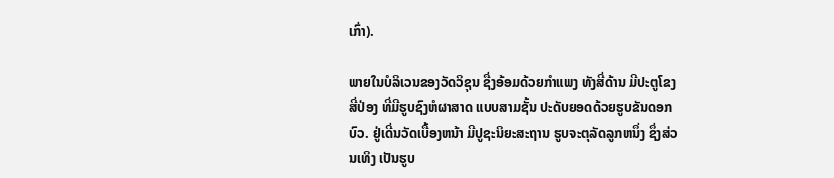ເກົ່າ).

ພາຍໃນບໍລິເວນຂອງວັດວິຊຸນ ຊື່ງອ້ອມດ້ວຍກຳແພງ ທັງສີ່ດ້ານ ມີປະຕູໂຂງ ສີ່ປ່ອງ ທີ່ມີຮູບຊົງຫໍຜາສາດ ແບບສາມຊັ້ນ ປະດັບຍອດດ້ວຍຮູບຂັນດອກບົວ. ຢູ່ເດີ່ນວັດເບື້ອງຫນ້າ ມີປູຊະນິຍະສະຖານ ຮູບຈະຕຸລັດລູກຫນຶ່ງ ຊຶ່ງສ່ວນເທິງ ເປັນຮູບ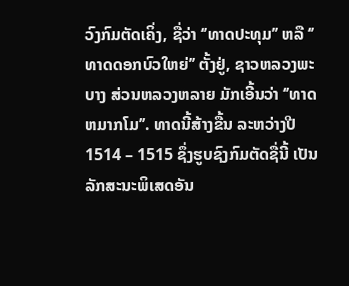ວົງກົມຕັດເຄິ່ງ, ຊື່ວ່າ ‘’ທາດປະທຸມ’’ ຫລື ‘’ທາດດອກບົວໃຫຍ່’’ ຕັ້ງຢູ່, ຊາວຫລວງພະບາງ ສ່ວນຫລວງຫລາຍ ມັກເອີ້ນວ່າ ‘’ທາດຫມາກໂມ’’. ທາດນີ້ສ້າງຂື້ນ ລະຫວ່າງປີ 1514 – 1515 ຊຶ່ງຮູບຊົງກົມຕັດຊື່ນີ້ ເປັນລັກສະນະພິເສດອັນ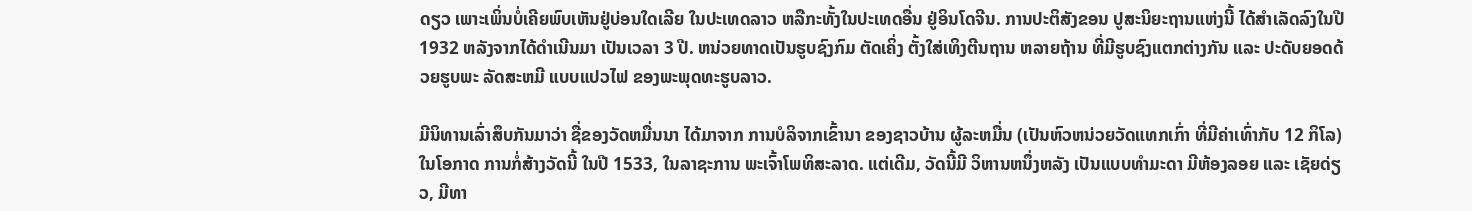ດຽວ ເພາະເພິ່ນບໍ່ເຄີຍພົບເຫັນຢູ່ບ່ອນໃດເລີຍ ໃນປະເທດລາວ ຫລືກະທັ້ງໃນປະເທດອື່ນ ຢູ່ອິນໂດຈີນ. ການປະຕິສັງຂອນ ປູສະນິຍະຖານແຫ່ງນີ້ ໄດ້ສຳເລັດລົງໃນປີ 1932 ຫລັງຈາກໄດ້ດຳເນີນມາ ເປັນເວລາ 3 ປີ. ຫນ່ວຍທາດເປັນຮູບຊົງກົມ ຕັດເຄິ່ງ ຕັ້ງໃສ່ເທິງຕີນຖານ ຫລາຍຖ້ານ ທີ່ມີຮູບຊົງແຕກຕ່າງກັນ ແລະ ປະດັບຍອດດ້ວຍຮູບພະ ລັດສະຫມີ ແບບແປວໄຟ ຂອງພະພຸດທະຮູບລາວ.

ມີນິທານເລົ່າສຶບກັນມາວ່າ ຊື່ຂອງວັດຫມື່ນນາ ໄດ້ມາຈາກ ການບໍລິຈາກເຂົ້ານາ ຂອງຊາວບ້ານ ຜູ້ລະຫມື່ນ (ເປັນຫົວຫນ່ວຍວັດແທກເກົ່າ ທີ່ມີຄ່າເທົ່າກັບ 12 ກິໂລ) ໃນໂອກາດ ການກໍ່ສ້າງວັດນີ້ ໃນປີ 1533, ໃນລາຊະການ ພະເຈົ້າໂພທິສະລາດ. ແຕ່ເດີມ, ວັດນີ້ມີ ວິຫານຫນຶ່ງຫລັງ ເປັນແບບທຳມະດາ ມີຫ້ອງລອຍ ແລະ ເຊັຍດ່ຽວ, ມີທາ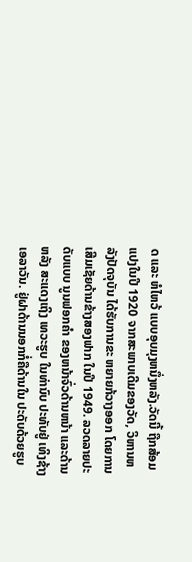ດ ແລະ ຫໍໄຫວ້ ແບບອຸບມຸງຫນຶ່ງຫລັງ.ວັດນີ້ ຖືກສ້ອມແປງໃນປີ 1920 ຈາກສະພາບເດີມຂອງວັດ, ວິຫານຫລັງປັດຈຸບັນ ໄດ້ຮັບການຂະ ຫຍາຍກ້ວາງອອກ ໂດຍການເສີມເຊັຍດ້ານຂ້າງສອງຟາກ ໃນປີ 1949. ລວດລາຍປະດັບແບບ ນູນຟອກຄຳ ຂອງຫນ້າຈົ່ວດ້ານຫນ້າ ແລະດ້ານຫລັງ ສະແດງເຖິງ ເທວະຮູບ ໃນທ່ານົບ ປະທັບຢູ່ ເທິງຊ້າງເອລາວັນ. ຢູ່ຝາດ້ານນອກກໍ່ຄືດ້ານໃນ ປະດັບດ້ວຍຮູບ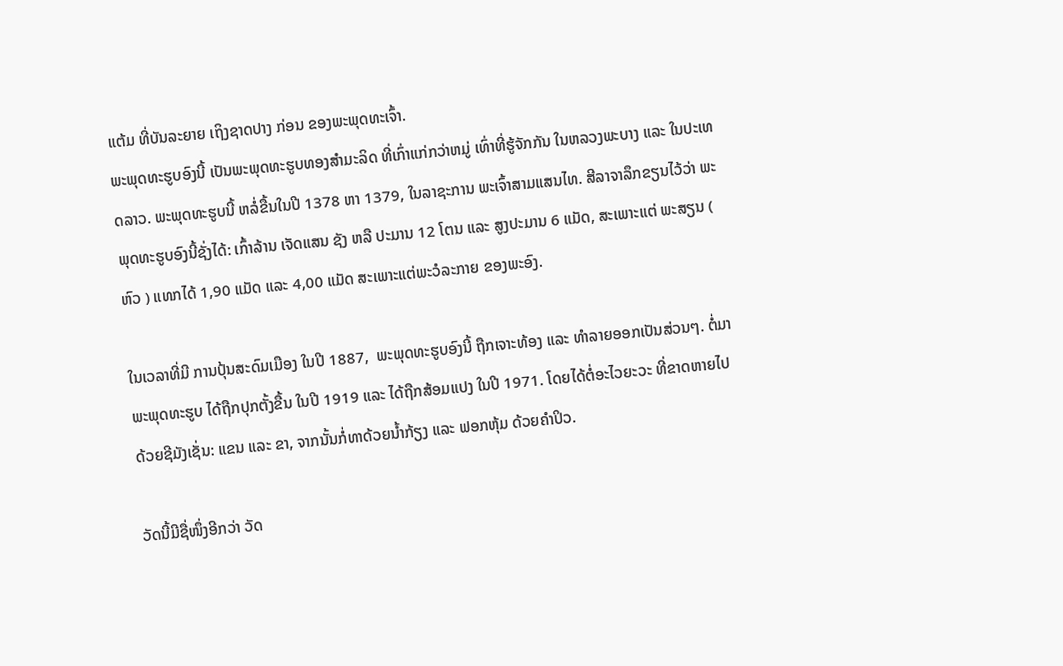ແຕ້ມ ທີ່ບັນລະຍາຍ ເຖິງຊາດປາງ ກ່ອນ ຂອງພະພຸດທະເຈົ້າ.
ພະພຸດທະຮູບອົງນີ້ ເປັນພະພຸດທະຮູບທອງສຳມະລິດ ທີ່ເກົ່າແກ່ກວ່າຫມູ່ ເທົ່າທີ່ຮູ້ຈັກກັນ ໃນຫລວງພະບາງ ແລະ ໃນປະເທດລາວ. ພະພຸດທະຮູບນີ້ ຫລໍ່ຂື້ນໃນປີ 1378 ຫາ 1379, ໃນລາຊະການ ພະເຈົ້າສາມແສນໄທ. ສີລາຈາລຶກຂຽນໄວ້ວ່າ ພະພຸດທະຮູບອົງນີ້ຊັ່ງໄດ້: ເກົ້າລ້ານ ເຈັດແສນ ຊັງ ຫລື ປະມານ 12 ໂຕນ ແລະ ສູງປະມານ 6 ແມັດ, ສະເພາະແຕ່ ພະສຽນ ( ຫົວ ) ແທກໄດ້ 1,90 ແມັດ ແລະ 4,00 ແມັດ ສະເພາະແຕ່ພະວໍລະກາຍ ຂອງພະອົງ.

ໃນເວລາທີ່ມີ ການປຸ້ນສະດົມເມືອງ ໃນປີ 1887,  ພະພຸດທະຮູບອົງນີ້ ຖືກເຈາະທ້ອງ ແລະ ທຳລາຍອອກເປັນສ່ວນໆ. ຕໍ່ມາພະພຸດທະຮູບ ໄດ້ຖືກປຸກຕັ້ງຂື້ນ ໃນປີ 1919 ແລະ ໄດ້ຖືກສ້ອມແປງ ໃນປີ 1971. ໂດຍໄດ້ຕໍ່ອະໄວຍະວະ ທີ່ຂາດຫາຍໄປ ດ້ວຍຊີມັງເຊັ່ນ: ແຂນ ແລະ ຂາ, ຈາກນັ້ນກໍ່ທາດ້ວຍນ້ຳກ້ຽງ ແລະ ຟອກຫຸ້ມ ດ້ວຍຄຳປິວ.

ວັດນີ້ມີຊື່ໜຶ່ງອີກວ່າ ວັດ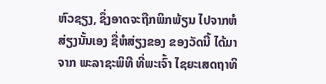ຫົວຊຽງ, ຊຶ່ງອາດຈະຖືກພິກພ້ຽນ ໄປຈາກຫໍສ່ຽງນັ້ນເອງ ຊື່ຫໍສ່ຽງຂອງ ຂອງວັດນີ້ ໄດ້ມາຈາກ ພະລາຊະພິທີ ທີ່ພະເຈົ້າ ໄຊຍະເສດຖາທິ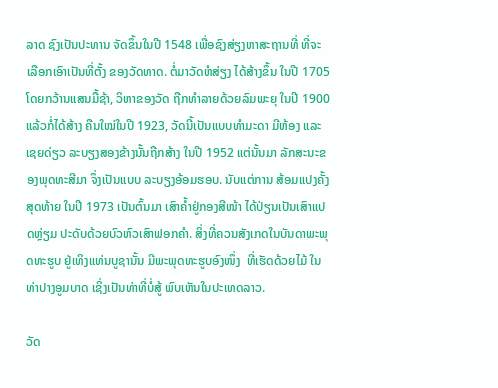ລາດ ຊົງເປັນປະທານ ຈັດຂຶ້ນໃນປີ 1548 ເພື່ອຊົງສ່ຽງຫາສະຖານທີ່ ທີ່ຈະເລືອກເອົາເປັນທີ່ຕັ້ງ ຂອງວັດທາດ. ຕໍ່ມາວັດຫໍສ່ຽງ ໄດ້ສ້າງຂຶ້ນ ໃນປີ 1705 ໂດຍກວ້ານແສນມື້ຊ້າ, ວິຫາຂອງວັດ ຖືກທຳລາຍດ້ວຍລົມພະຍຸ ໃນປີ 1900 ແລ້ວກໍ່ໄດ້ສ້າງ ຄືນໃໝ່ໃນປີ 1923, ວັດນີ້ເປັນແບບທຳມະດາ ມີຫ້ອງ ແລະ ເຊຍດ່ຽວ ລະບຽງສອງຂ້າງນັ້ນຖືກສ້າງ ໃນປີ 1952 ແຕ່ນັ້ນມາ ລັກສະນະຂອງພຸດທະສີມາ ຈຶ່ງເປັນແບບ ລະບຽງອ້ອມຮອບ. ນັບແຕ່ການ ສ້ອມແປງຄັ້ງສຸດທ້າຍ ໃນປີ 1973 ເປັນຕົ້ນມາ ເສົາຄໍ້າຢູ່ກອງສີໜ້າ ໄດ້ປ່ຽນເປັນເສົາແປດຫຼ່ຽມ ປະດັບດ້ວຍບົວຫົວເສົາຟອກຄຳ. ສິ່ງທີ່ຄວນສັງເກດໃນບັນດາພະພຸດທະຮູບ ຢູ່ເທິງແທ່ນບູຊານັ້ນ ມີພະພຸດທະຮູບອົງໜຶ່ງ  ທີ່ເຮັດດ້ວຍໄມ້ ໃນທ່າປາງອູມບາດ ເຊິ່ງເປັນທ່າທີ່ບໍ່ສູ້ ພົບເຫັນໃນປະເທດລາວ.

ວັດ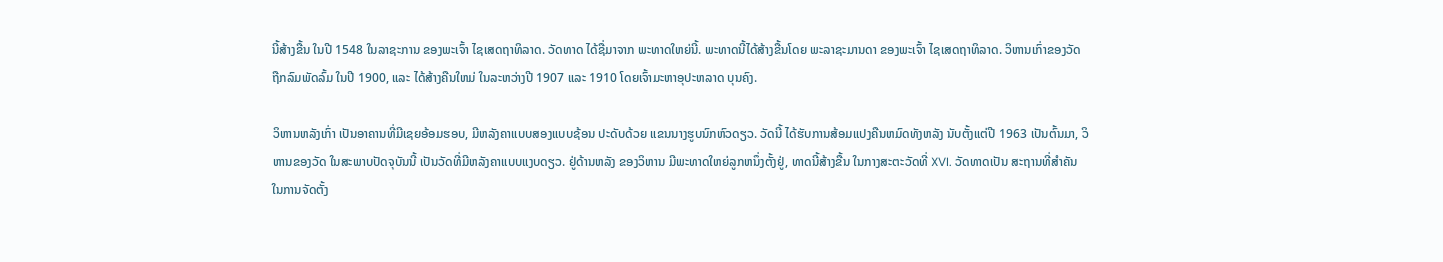ນີ້ສ້າງຂື້ນ ໃນປີ 1548 ໃນລາຊະການ ຂອງພະເຈົ້າ ໄຊເສດຖາທິລາດ. ວັດທາດ ໄດ້ຊື່ມາຈາກ ພະທາດໃຫຍ່ນີ້. ພະທາດນີ້ໄດ້ສ້າງຂື້ນໂດຍ ພະລາຊະມານດາ ຂອງພະເຈົ້າ ໄຊເສດຖາທິລາດ. ວິຫານເກົ່າຂອງວັດ ຖືກລົມພັດລົ້ມ ໃນປີ 1900, ແລະ ໄດ້ສ້າງຄືນໃຫມ່ ໃນລະຫວ່າງປີ 1907 ແລະ 1910 ໂດຍເຈົ້າມະຫາອຸປະຫລາດ ບຸນຄົງ.

ວິຫານຫລັງເກົ່າ ເປັນອາຄານທີ່ມີເຊຍອ້ອມຮອບ, ມີຫລັງຄາແບບສອງແບບຊ້ອນ ປະດັບດ້ວຍ ແຂນນາງຮູບນົກຫົວດຽວ. ວັດນີ້ ໄດ້ຮັບການສ້ອມແປງຄືນຫມົດທັງຫລັງ ນັບຕັ້ງແຕ່ປີ 1963 ເປັນຕົ້ນມາ, ວິຫານຂອງວັດ ໃນສະພາບປັດຈຸບັນນີ້ ເປັນວັດທີ່ມີຫລັງຄາແບບແງບດຽວ. ຢູ່ດ້ານຫລັງ ຂອງວິຫານ ມີພະທາດໃຫຍ່ລູກຫນຶ່ງຕັ້ງຢູ່, ທາດນີ້ສ້າງຂື້ນ ໃນກາງສະຕະວັດທີ່ XVI. ວັດທາດເປັນ ສະຖານທີ່ສຳຄັນ ໃນການຈັດຕັ້ງ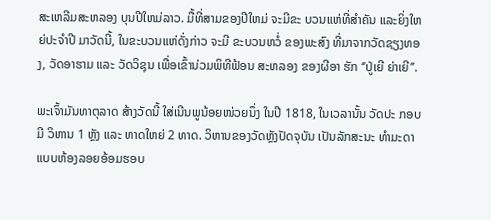ສະເຫລີມສະຫລອງ ບຸນປີໃຫມ່ລາວ. ມື້ທີ່ສາມຂອງປີໃຫມ່ ຈະມີຂະ ບວນແຫ່ທີ່ສຳຄັນ ແລະຍິ່ງໃຫຍ່ປະຈຳປີ ມາວັດນີ້, ໃນຂະບວນແຫ່ດັ່ງກ່າວ ຈະມີ ຂະບວນຫວໍ່ ຂອງພະສົງ ທີ່ມາຈາກວັດຊຽງທອງ, ວັດອາຮາມ ແລະ ວັດວິຊຸນ ເພື່ອເຂົ້ານ່ວມພິທີຟ້ອນ ສະຫລອງ ຂອງຜີອາ ຮັກ ‘’ປູ່ເຍີ ຍ່າເຍີ’’.

ພະເຈົ້າມັນທາຕຸລາດ ສ້າງວັດນີ້ ໃສ່ເນີນພູນ້ອຍໜ່ວຍນຶ່ງ ໃນປີ 1818, ໃນເວລານັ້ນ ວັດປະ ກອບມີ ວິຫານ 1 ຫຼັງ ແລະ ທາດໃຫຍ່ 2 ທາດ. ວິຫານຂອງວັດຫຼັງປັດຈຸບັນ ເປັນລັກສະນະ ທຳມະດາ ແບບຫ້ອງລອຍອ້ອມຮອບ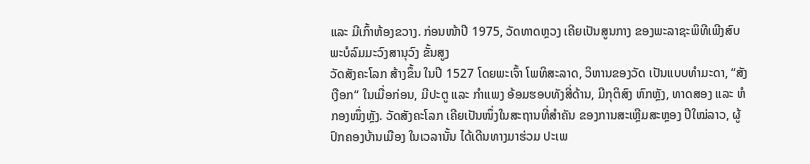ແລະ ມີເກົ້າຫ້ອງຂວາງ. ກ່ອນໜ້າປີ 1975, ວັດທາດຫຼວງ ເຄີຍເປັນສູນກາງ ຂອງພະລາຊະພິທີເພີງສົບ ພະບໍລົມມະວົງສານຸວົງ ຂັ້ນສູງ
ວັດສັງຄະໂລກ ສ້າງຂຶ້ນ ໃນປີ 1527 ໂດຍພະເຈົ້າ ໂພທິສະລາດ, ວິຫານຂອງວັດ ເປັນແບບທຳມະດາ, “ສັງເງືອກ“ ໃນເມື່ອກ່ອນ, ມີປະຕູ ແລະ ກຳແພງ ອ້ອມຮອບທັງສີ່ດ້ານ, ມີກຸຕິສົງ ຫົກຫຼັງ, ທາດສອງ ແລະ ຫໍກອງໜຶ່ງຫຼັງ. ວັດສັງຄະໂລກ ເຄີຍເປັນໜຶ່ງໃນສະຖານທີ່ສຳຄັນ ຂອງການສະເຫຼີມສະຫຼອງ ປີໃໝ່ລາວ, ຜູ້ປົກຄອງບ້ານເມືອງ ໃນເວລານັ້ນ ໄດ້ເດີນທາງມາຮ່ວມ ປະເພ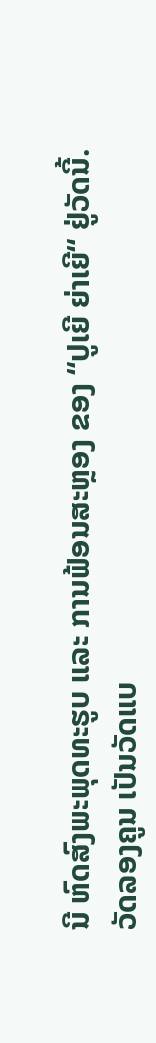ນີ ຫົດສົງພະພຸດທະຮູບ ແລະ ການຟ້ອນສະຫຼອງ ຂອງ “ປູເຍີ ຍ່າເຍີ“ ຢູ່ວັດນີ້.
ວັດລອງຄູນ ເປັນວັດແບ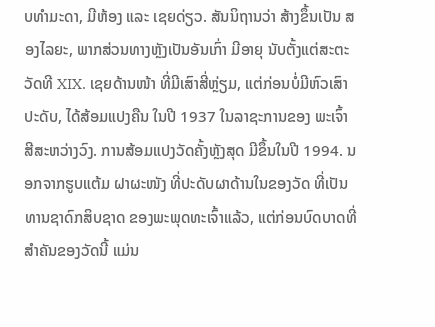ບທຳມະດາ, ມີຫ້ອງ ແລະ ເຊຍດ່ຽວ. ສັນນິຖານວ່າ ສ້າງຂຶ້ນເປັນ ສອງໄລຍະ, ພາກສ່ວນທາງຫຼັງເປັນອັນເກົ່າ ມີອາຍຸ ນັບຕັ້ງແຕ່ສະຕະວັດທີ XIX. ເຊຍດ້ານໜ້າ ທີ່ມີເສົາສີ່ຫຼ່ຽມ, ແຕ່ກ່ອນບໍ່ມີຫົວເສົາປະດັບ, ໄດ້ສ້ອມແປງຄືນ ໃນປີ 1937 ໃນລາຊະການຂອງ ພະເຈົ້າ ສີສະຫວ່າງວົງ. ການສ້ອມແປງວັດຄັ້ງຫຼັງສຸດ ມີຂຶ້ນໃນປີ 1994. ນອກຈາກຮູບແຕ້ມ ຝາຜະໜັງ ທີ່ປະດັບຜາດ້ານໃນຂອງວັດ ທີ່ເປັນທານຊາດົກສິບຊາດ ຂອງພະພຸດທະເຈົ້າແລ້ວ, ແຕ່ກ່ອນບົດບາດທີ່ສຳຄັນຂອງວັດນີ້ ແມ່ນ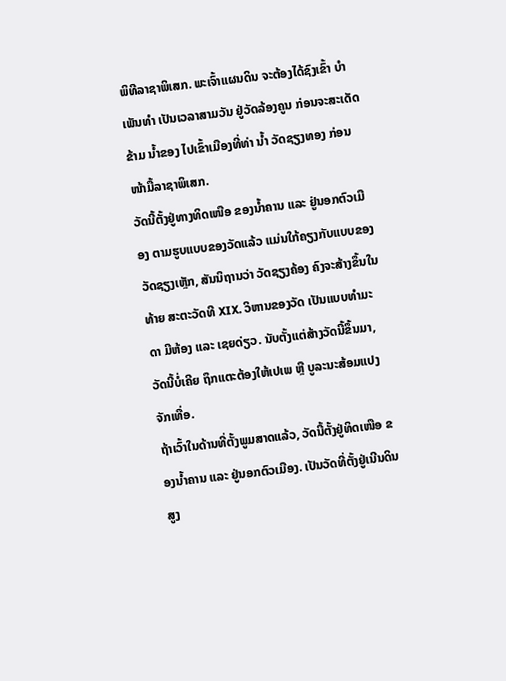ພິທີລາຊາພິເສກ. ພະເຈົ້າແຜນດິນ ຈະຕ້ອງໄດ້ຊົງເຂົ້າ ບຳເພັນທຳ ເປັນເວລາສາມວັນ ຢູ່ວັດລ້ອງຄູນ ກ່ອນຈະສະເດັດຂ້າມ ນ້ຳຂອງ ໄປເຂົ້າເມືອງທີ່ທ່າ ນ້ຳ ວັດຊຽງທອງ ກ່ອນໜ້າມື້ລາຊາພິເສກ.
ວັດນີ້ຕັ້ງຢູ່ທາງທິດເໜືອ ຂອງນ້ຳຄານ ແລະ ຢູ່ນອກຕົວເມືອງ ຕາມຮູບແບບຂອງວັດແລ້ວ ແມ່ນໃກ້ຄຽງກັບແບບຂອງ ວັດຊຽງເຫຼັກ, ສັນນິຖານວ່າ ວັດຊຽງຄ້ອງ ຄົງຈະສ້າງຂຶ້ນໃນທ້າຍ ສະຕະວັດທີ XIX. ວິຫານຂອງວັດ ເປັນແບບທຳມະດາ ມີຫ້ອງ ແລະ ເຊຍດ່ຽວ. ນັບຕັ້ງແຕ່ສ້າງວັດນີ້ຂຶ້ນມາ, ວັດນີ້ບໍ່ເຄີຍ ຖຶກແຕະຕ້ອງໃຫ້ເປເພ ຫຼື ບູລະນະສ້ອມແປງຈັກເທື່ອ.
ຖ້າເວົ້າໃນດ້ານທີ່ຕັ້ງພູມສາດແລ້ວ, ວັດນີ້ຕັ້ງຢູ່ທິດເໜືອ ຂອງນ້ຳຄານ ແລະ ຢູ່ນອກຕົວເມືອງ. ເປັນວັດທີ່ຕັ້ງຢູ່ເນີນດິນສູງ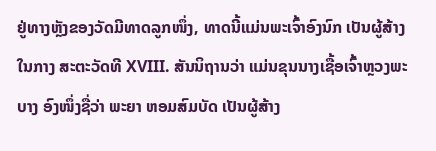ຢູ່ທາງຫຼັງຂອງວັດມີທາດລູກໜຶ່ງ, ທາດນີ້ແມ່ນພະເຈົ້າອົງນົກ ເປັນຜູ້ສ້າງ ໃນກາງ ສະຕະວັດທີ XVIII. ສັນນິຖານວ່າ ແມ່ນຂຸນນາງເຊື້ອເຈົ້າຫຼວງພະບາງ ອົງໜຶ່ງຊື່ວ່າ ພະຍາ ຫອມສົມບັດ ເປັນຜູ້ສ້າງ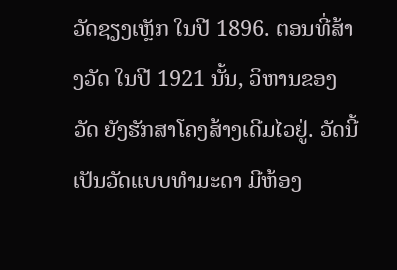ວັດຊຽງເຫຼັກ ໃນປີ 1896. ຕອນທີ່ສ້າງວັດ ໃນປີ 1921 ນັ້ນ, ວິຫານຂອງ ວັດ ຍັງຮັກສາໂຄງສ້າງເດີມໄວຢູ່. ວັດນີ້ເປັນວັດແບບທຳມະດາ ມີຫ້ອງ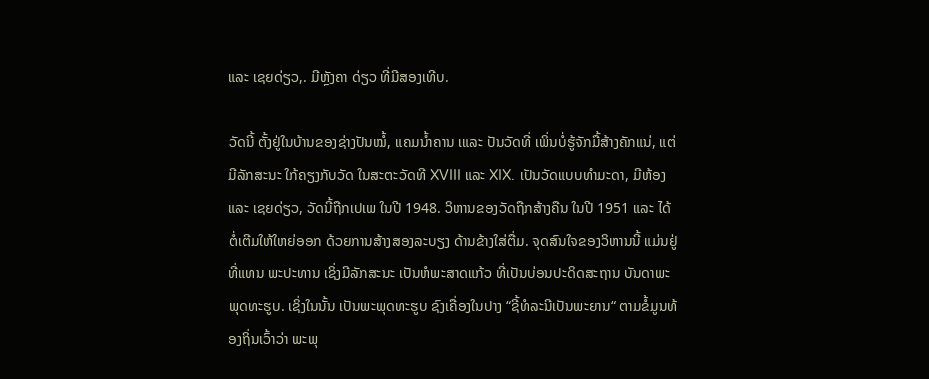ແລະ ເຊຍດ່ຽວ,. ມີຫຼັງຄາ ດ່ຽວ ທີ່ມີສອງເທີບ.

ວັດນີ້ ຕັ້ງຢູ່ໃນບ້ານຂອງຊ່າງປັນໝໍ້, ແຄມນ້ຳຄານ ເແລະ ປັນວັດທີ່ ເພິ່ນບໍ່ຮູ້ຈັກມື້ສ້າງຄັກແນ່, ແຕ່ມີລັກສະນະ ໃກ້ຄຽງກັບວັດ ໃນສະຕະວັດທີ XVIII ແລະ XIX. ເປັນວັດແບບທຳມະດາ, ມີຫ້ອງ ແລະ ເຊຍດ່ຽວ, ວັດນີ້ຖືກເປເພ ໃນປີ 1948. ວິຫານຂອງວັດຖືກສ້າງຄືນ ໃນປີ 1951 ແລະ ໄດ້ຕໍ່ເຕີມໃຫ້ໃຫຍ່ອອກ ດ້ວຍການສ້າງສອງລະບຽງ ດ້ານຂ້າງໃສ່ຕື່ມ. ຈຸດສົນໃຈຂອງວິຫານນີ້ ແມ່ນຢູ່ທີ່ແທນ ພະປະທານ ເຊິ່ງມີລັກສະນະ ເປັນຫໍພະສາດແກ້ວ ທີ່ເປັນບ່ອນປະດິດສະຖານ ບັນດາພະພຸດທະຮູບ. ເຊິ່ງໃນນັ້ນ ເປັນພະພຸດທະຮູບ ຊົງເຄື່ອງໃນປາງ “ຊີ້ທໍລະນີເປັນພະຍານ“ ຕາມຂໍ້ມູນທ້ອງຖິ່ນເວົ້າວ່າ ພະພຸ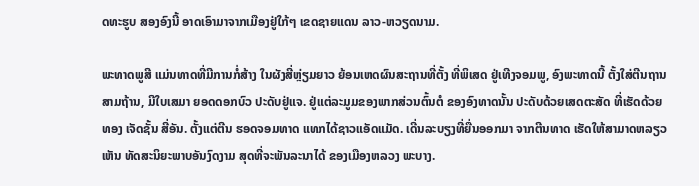ດທະຮູບ ສອງອົງນີ້ ອາດເອົາມາຈາກເມືອງຢູ່ໃກ້ໆ ເຂດຊາຍແດນ ລາວ-ຫວຽດນາມ.

ພະທາດພູສີ ແມ່ນທາດທີ່ມີການກໍ່ສ້າງ ໃນຜັງສີ່ຫຼ່ຽມຍາວ ຍ້ອນເຫດຜົນສະຖານທີ່ຕັ້ງ ທີ່ພິເສດ ຢູ່ເທີງຈອມພູ, ອົງພະທາດນີ້ ຕັ້ງໃສ່ຕີນຖານສາມຖ້ານ, ມີໃບເສມາ ຍອດດອກບົວ ປະດັບຢູ່ແຈ. ຢູ່ແຕ່ລະມູມຂອງພາກສ່ວນຕົ້ນຕໍ ຂອງອົງທາດນັ້ນ ປະດັບດ້ວຍເສດຕະສັດ ທີ່ເຮັດດ້ວຍທອງ ເຈັດຊັ້ນ ສີ່ອັນ. ຕັ້ງແຕ່ຕີນ ຮອດຈອມທາດ ແທກໄດ້ຊາວແອັດແມັດ. ເດີ່ນລະບຽງທີ່ຍື່ນອອກມາ ຈາກຕີນທາດ ເຮັດໃຫ້ສາມາດຫລຽວເຫັນ ທັດສະນິຍະພາບອັນງົດງາມ ສຸດທີ່ຈະພັນລະນາໄດ້ ຂອງເມືອງຫລວງ ພະບາງ.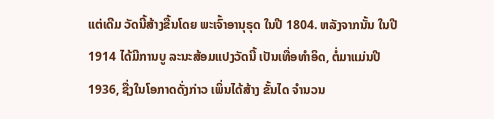ແຕ່ເດີມ ວັດນີ້ສ້າງຂື້ນໂດຍ ພະເຈົ້າອານຸຣຸດ ໃນປີ 1804. ຫລັງຈາກນັ້ນ ໃນປີ 1914 ໄດ້ມີການບູ ລະນະສ້ອມແປງວັດນີ້ ເປັນເທື່ອທຳອິດ, ຕໍ່ມາແມ່ນປີ 1936, ຊື່ງໃນໂອກາດດັ່ງກ່າວ ເພິ່ນໄດ້ສ້າງ ຂັ້ນໄດ ຈຳນວນ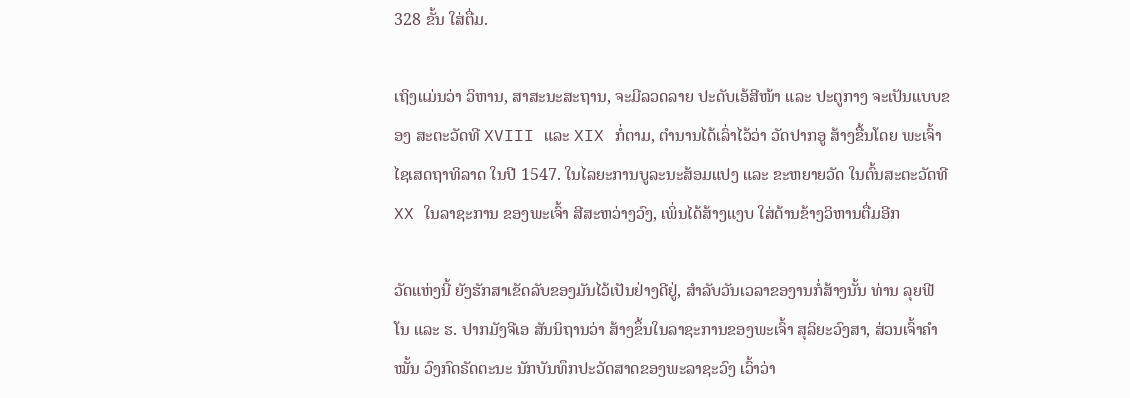328 ຂັ້ນ ໃສ່ຕື່ມ.

ເຖິງແມ່ນວ່າ ວິຫານ, ສາສະນະສະຖານ, ຈະມີລວດລາຍ ປະດັບເອ້ສີໜ້າ ແລະ ປະຕູກາງ ຈະເປັນແບບຂອງ ສະຕະວັດທີ XVIII ແລະ XIX ກໍ່ຕາມ, ຕຳນານໄດ້ເລົ່າໄວ້ວ່າ ວັດປາກອູ ສ້າງຂື້ນໂດຍ ພະເຈົ້າ ໄຊເສດຖາທິລາດ ໃນປີ 1547. ໃນໄລຍະການບູລະນະສ້ອມແປງ ແລະ ຂະຫຍາຍວັດ ໃນຕົ້ນສະຕະວັດທີ XX ໃນລາຊະການ ຂອງພະເຈົ້າ ສີສະຫວ່າງວົງ, ເພິ່ນໄດ້ສ້າງແງບ ໃສ່ດ້ານຂ້າງວິຫານຕື່ມອີກ

ວັດແຫ່ງນີ້ ຍັງຮັກສາເຂັດລັບຂອງມັນໄວ້ເປັນຢ່າງດີຢູ່, ສຳລັບວັນເວລາຂອງານກໍ່ສ້າງນັ້ນ ທ່ານ ລຸຍຟີ ໂນ ແລະ ຮ. ປາກມັງຈີເອ ສັນນິຖານວ່າ ສ້າງຂຶ້ນໃນລາຊະການຂອງພະເຈົ້າ ສຸລິຍະວົງສາ, ສ່ວນເຈົ້າຄຳໝັ້ນ ວົງກົດຣັດຕະນະ ນັກບັນທຶກປະວັດສາດຂອງພະລາຊະວົງ ເວົ້າວ່າ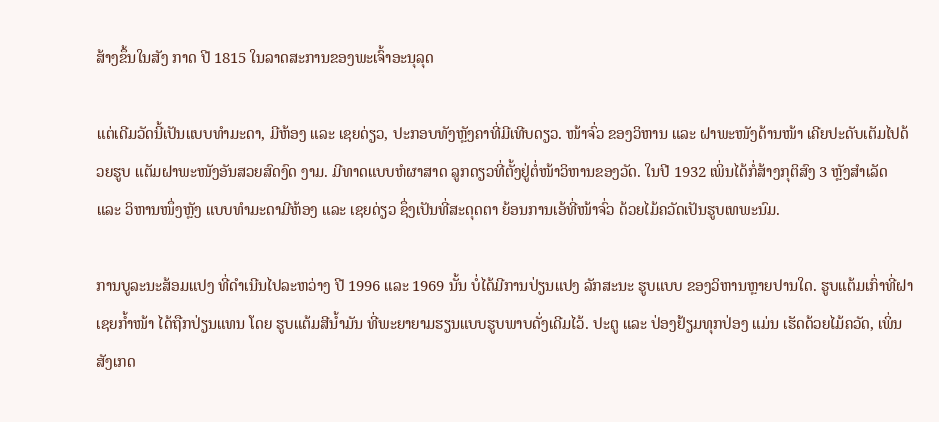ສ້າງຂຶ້ນໃນສັງ ກາດ ປີ 1815 ໃນລາດສະການຂອງພະເຈົ້າອະນຸລຸດ

ແຕ່ເດີມວັດນີ້ເປັນແບບທຳມະດາ, ມີຫ້ອງ ແລະ ເຊຍດ່ຽວ, ປະກອບທັງຫຼັງຄາທີ່ມີເທີບດຽວ. ໜ້າຈົ່ວ ຂອງວິຫານ ແລະ ຝາພະໜັງດ້ານໜ້າ ເຄີຍປະດັບເຕັມໄປດ້ວຍຮູບ ແຕັມຝາພະໜັງອັນສວຍສົດງົດ ງາມ. ມີທາດແບບຫໍຜາສາດ ລູກດຽວທີ່ຕັ້ງຢູ່ຕໍ່ໜ້າວິຫານຂອງວັດ. ໃນປີ 1932 ເພິ່ນໄດ້ກໍ່ສ້າງກຸຕິສົງ 3 ຫຼັງສຳເລັດ ແລະ ວິຫານໜຶ່ງຫຼັງ ແບບທຳມະດາມີຫ້ອງ ແລະ ເຊຍດ່ຽວ ຊຶ່ງເປັນທີ່ສະດຸດຕາ ຍ້ອນການເອ້ທີ່ໜ້າຈົ່ວ ດ້ວຍໄມ້ຄວັດເປັນຮູບເທພະນົມ.

ການບູລະນະສ້ອມແປງ ທີ່ດຳເນີນໄປລະຫວ່າງ ປີ 1996 ແລະ 1969 ນັ້ນ ບໍ່ໄດ້ມີການປ່ຽນແປງ ລັກສະນະ ຮູບແບບ ຂອງວິຫານຫຼາຍປານໃດ. ຮູບແຕ້ມເກົ່າທີ່ຝາເຊຍກ້ຳໜ້າ ໄດ້ຖືກປ່ຽນແທນ ໂດຍ ຮູບແຕ້ມສີນ້ຳມັນ ທີ່ພະຍາຍາມຮຽນແບບຮູບພາບດັ່ງເດີມໄວ້. ປະຕູ ແລະ ປ່ອງຢ້ຽມທຸກປ່ອງ ແມ່ນ ເຮັດດ້ວຍໄມ້ຄວັດ, ເພິ່ນສັງເກດ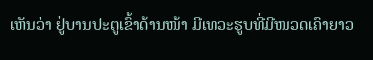ເຫັນວ່າ ຢູ່ບານປະຕູເຂົ້າດ້ານໜ້າ ມີເທວະຮູບທີ່ມີໜວດເຄົາຍາວ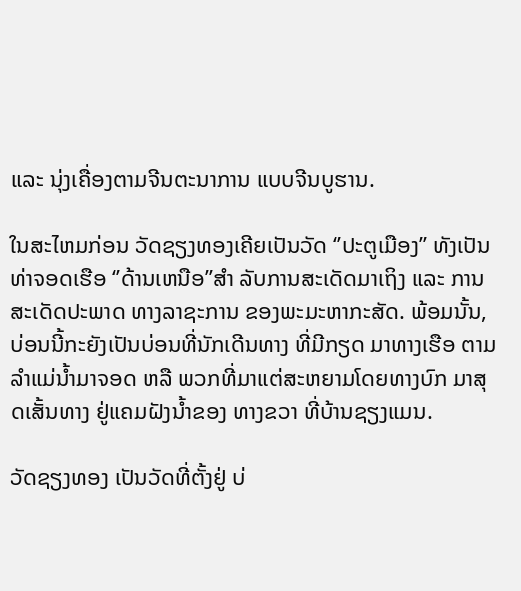ແລະ ນຸ່ງເຄື່ອງຕາມຈີນຕະນາການ ແບບຈີນບູຮານ.

ໃນສະໄຫມກ່ອນ ວັດຊຽງທອງເຄີຍເປັນວັດ ‘’ປະຕູເມືອງ’’ ທັງເປັນທ່າຈອດເຮືອ ‘’ດ້ານເຫນືອ’’ສຳ ລັບການສະເດັດມາເຖິງ ແລະ ການສະເດັດປະພາດ ທາງລາຊະການ ຂອງພະມະຫາກະສັດ. ພ້ອມນັ້ນ, ບ່ອນນີ້ກະຍັງເປັນບ່ອນທີ່ນັກເດີນທາງ ທີ່ມີກຽດ ມາທາງເຮືອ ຕາມລຳແມ່ນ້ຳມາຈອດ ຫລື ພວກທີ່ມາແຕ່ສະຫຍາມໂດຍທາງບົກ ມາສຸດເສັ້ນທາງ ຢູ່ແຄມຝັງນ້ຳຂອງ ທາງຂວາ ທີ່ບ້ານຊຽງແມນ.

ວັດຊຽງທອງ ເປັນວັດທີ່ຕັ້ງຢູ່ ບ່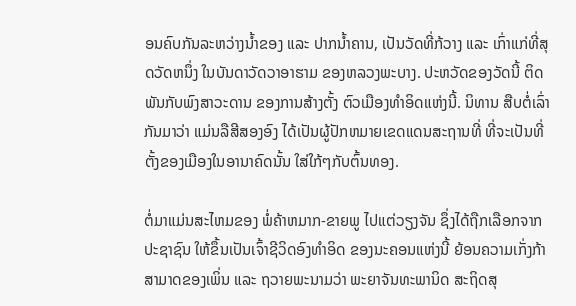ອນຄົບກັນລະຫວ່າງນ້ຳຂອງ ແລະ ປາກນ້ຳຄານ, ເປັນວັດທີ່ກ້ວາງ ແລະ ເກົ່າແກ່ທີ່ສຸດວັດຫນຶ່ງ ໃນບັນດາວັດວາອາຮາມ ຂອງຫລວງພະບາງ. ປະຫວັດຂອງວັດນີ້ ຕິດພັນກັບພົງສາວະດານ ຂອງການສ້າງຕັ້ງ ຕົວເມືອງທຳອິດແຫ່ງນີ້. ນິທານ ສືບຕໍ່ເລົ່າກັນມາວ່າ ແມ່ນລືສີສອງອົງ ໄດ້ເປັນຜູ້ປັກຫມາຍເຂດແດນສະຖານທີ່ ທີ່ຈະເປັນທີ່ຕັ້ງຂອງເມືອງໃນອານາຄົດນັ້ນ ໃສ່ໃກ້ໆກັບຕົ້ນທອງ.

ຕໍ່ມາແມ່ນສະໄຫມຂອງ ພໍ່ຄ້າຫມາກ-ຂາຍພູ ໄປແຕ່ວຽງຈັນ ຊຶ່ງໄດ້ຖືກເລືອກຈາກປະຊາຊົນ ໃຫ້ຂຶ້ນເປັນເຈົ້າຊີວິດອົງທຳອິດ ຂອງນະຄອນແຫ່ງນີ້ ຍ້ອນຄວາມເກັ່ງກ້າສາມາດຂອງເພິ່ນ ແລະ ຖວາຍພະນາມວ່າ ພະຍາຈັນທະພານິດ ສະຖິດສຸ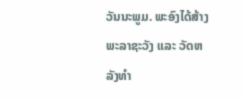ວັນນະພູມ. ພະອົງໄດ້ສ້າງພະລາຊະວັງ ແລະ ວັດຫລັງທຳ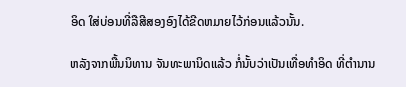ອິດ ໃສ່ບ່ອນທີ່ລືສີສອງອົງໄດ້ຂີດຫມາຍໄວ້ກ່ອນແລ້ວນັ້ນ.

ຫລັງຈາກພື້ນນິທານ ຈັນທະພານິດແລ້ວ ກໍ່ນັ້ບວ່າເປັນເທື່ອທຳອິດ ທີ່ຕຳນານ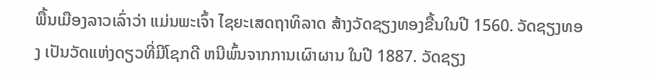ພື້ນເມືອງລາວເລົ່າວ່າ ແມ່ນພະເຈົ້າ ໄຊຍະເສດຖາທິລາດ ສ້າງວັດຊຽງທອງຂື້ນໃນປີ 1560. ວັດຊຽງທອງ ເປັນວັດແຫ່ງດຽວທີ່ມີໂຊກດີ ຫນີພົ້ນຈາກການເຜົາຜານ ໃນປີ 1887. ວັດຊຽງ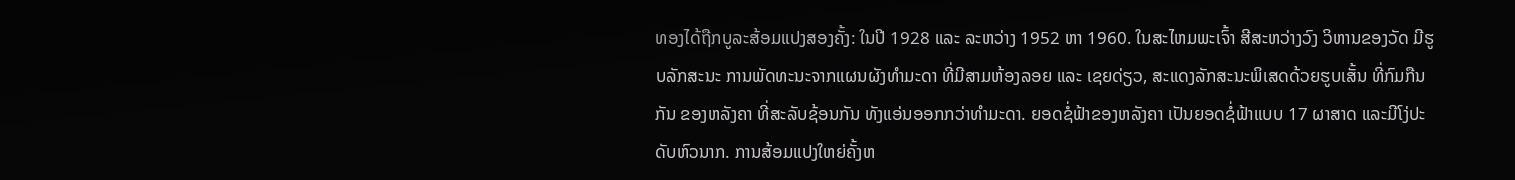ທອງໄດ້ຖືກບູລະສ້ອມແປງສອງຄັ້ງ: ໃນປີ 1928 ແລະ ລະຫວ່າງ 1952 ຫາ 1960. ໃນສະໄຫມພະເຈົ້າ ສີສະຫວ່າງວົງ ວິຫານຂອງວັດ ມີຮູບລັກສະນະ ການພັດທະນະຈາກແຜນຜັງທຳມະດາ ທີ່ມີສາມຫ້ອງລອຍ ແລະ ເຊຍດ່ຽວ, ສະແດງລັກສະນະພິເສດດ້ວຍຮູບເສັ້ນ ທີ່ກົມກືນກັນ ຂອງຫລັງຄາ ທີ່ສະລັບຊ້ອນກັນ ທັງແອ່ນອອກກວ່າທຳມະດາ. ຍອດຊໍ່ຟ້າຂອງຫລັງຄາ ເປັນຍອດຊໍ່ຟ້າແບບ 17 ຜາສາດ ແລະມີໂງ່ປະດັບຫົວນາກ. ການສ້ອມແປງໃຫຍ່ຄັ້ງຫ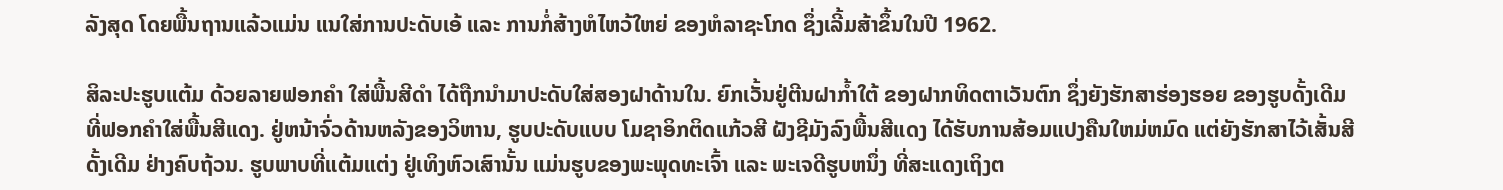ລັງສຸດ ໂດຍພື້ນຖານແລ້ວແມ່ນ ແນໃສ່ການປະດັບເອ້ ແລະ ການກໍ່ສ້າງຫໍໄຫວ້ໃຫຍ່ ຂອງຫໍລາຊະໂກດ ຊຶ່ງເລີ້ມສ້າຂຶ້ນໃນປີ 1962.

ສິລະປະຮູບແຕ້ມ ດ້ວຍລາຍຟອກຄຳ ໃສ່ພື້ນສີດຳ ໄດ້ຖືກນຳມາປະດັບໃສ່ສອງຝາດ້ານໃນ. ຍົກເວັ້ນຢູ່ຕີນຝາກ້ຳໃຕ້ ຂອງຝາກທິດຕາເວັນຕົກ ຊຶ່ງຍັງຮັກສາຮ່ອງຮອຍ ຂອງຮູບດັ້ງເດີມ ທີ່ຟອກຄຳໃສ່ພື້ນສີແດງ. ຢູ່ຫນ້າຈົ່ວດ້ານຫລັງຂອງວິຫານ, ຮູບປະດັບແບບ ໂມຊາອິກຕິດແກ້ວສີ ຝັງຊີມັງລົງພື້ນສີແດງ ໄດ້ຮັບການສ້ອມແປງຄືນໃຫມ່ຫມົດ ແຕ່ຍັງຮັກສາໄວ້ເສັ້ນສີດັ້ງເດີມ ຢ່າງຄົບຖ້ວນ. ຮູບພາບທີ່ແຕ້ມແຕ່ງ ຢູ່ເທິງຫົວເສົານັ້ນ ແມ່ນຮູບຂອງພະພຸດທະເຈົ້າ ແລະ ພະເຈດີຮູບຫນຶ່ງ ທີ່ສະແດງເຖິງຕ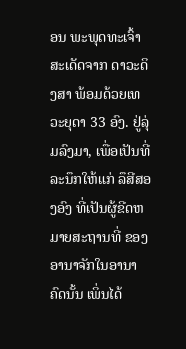ອນ ພະພຸດທະເຈົ້າ ສະເດັດຈາກ ດາວະດິງສາ ພ້ອມດ້ວຍເທວະຍຸດາ 33 ອົງ. ຢູ່ລຸ່ມລົງມາ, ເພື່ອເປັນທີ່ລະນຶກໃຫ້ແກ່ ລຶສີສອງອົງ ທີ່ເປັນຜູ້ຂີດຫມາຍສະຖານທີ່ ຂອງອານາຈັກໃນອານາຄົດນັ້ນ ເພິ່ນໄດ້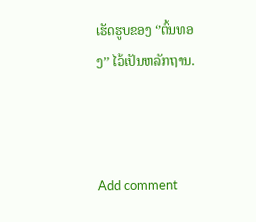ເຮັດຮູບຂອງ ‘’ຕົ້ນທອງ’’ ໄວ້ເປັນຫລັກຖານ.



Add comment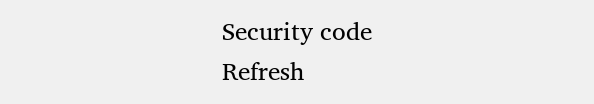Security code
Refresh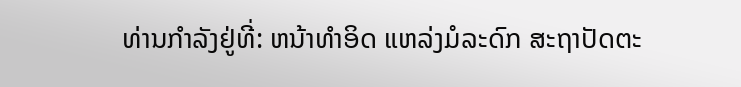ທ່ານກຳລັງຢູ່ທີ່: ຫນ້າທຳອິດ ແຫລ່ງມໍລະດົກ ສະຖາປັດຕະ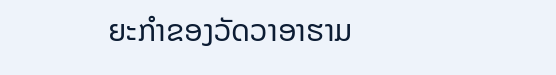ຍະກຳຂອງວັດວາອາຮາມ